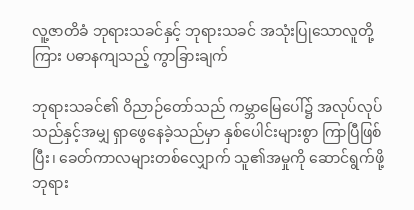လူ့ဇာတိခံ ဘုရားသခင်နှင့် ဘုရားသခင် အသုံးပြုသောလူတို့ကြား ပဓာနကျသည့် ကွာခြားချက်

ဘုရားသခင်၏ ဝိညာဉ်တော်သည် ကမ္ဘာမြေပေါ်၌ အလုပ်လုပ်သည်နှင့်အမျှ ရှာဖွေနေခဲ့သည်မှာ နှစ်ပေါင်းများစွာ ကြာပြီဖြစ်ပြီး၊ ခေတ်ကာလများတစ်လျှောက် သူ၏အမှုကို ဆောင်ရွက်ဖို့ ဘုရား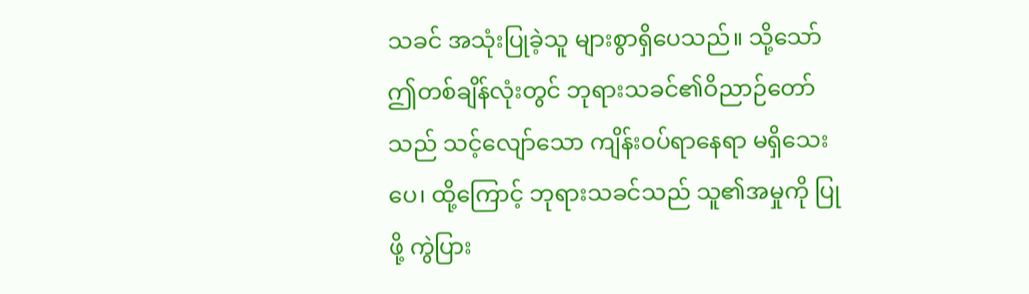သခင် အသုံးပြုခဲ့သူ များစွာရှိပေသည်။ သို့သော် ဤတစ်ချိန်လုံးတွင် ဘုရားသခင်၏ဝိညာဉ်တော်သည် သင့်လျော်သော ကျိန်းဝပ်ရာနေရာ မရှိသေးပေ၊ ထို့ကြောင့် ဘုရားသခင်သည် သူ၏အမှုကို ပြုဖို့ ကွဲပြား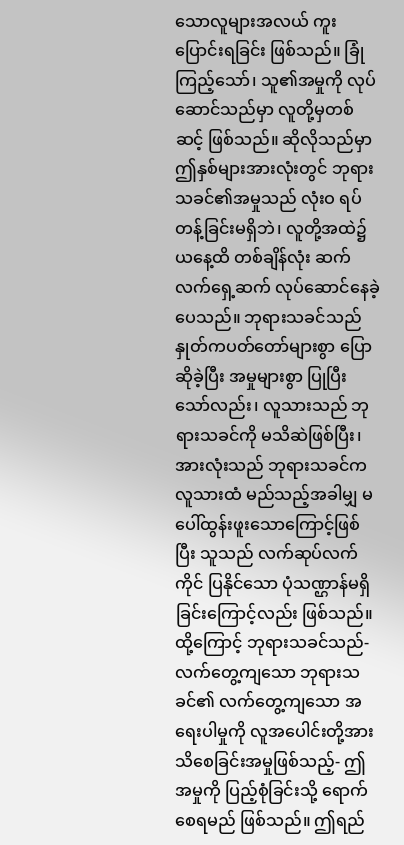သောလူများအလယ် ကူးပြောင်းရခြင်း ဖြစ်သည်။ ခြုံကြည့်သော်၊ သူ၏အမှုကို လုပ်ဆောင်သည်မှာ လူတို့မှတစ်ဆင့် ဖြစ်သည်။ ဆိုလိုသည်မှာ ဤနှစ်များအားလုံးတွင် ဘုရားသခင်၏အမှုသည် လုံးဝ ရပ်တန့်ခြင်းမရှိဘဲ၊ လူတို့အထဲ၌ ယနေ့ထိ တစ်ချိန်လုံး ဆက်လက်ရှေ့ဆက် လုပ်ဆောင်နေခဲ့ပေသည်။ ဘုရားသခင်သည် နှုတ်ကပတ်တော်များစွာ ပြောဆိုခဲ့ပြီး အမှုများစွာ ပြုပြီးသော်လည်း၊ လူသားသည် ဘုရားသခင်ကို မသိဆဲဖြစ်ပြီး၊ အားလုံးသည် ဘုရားသခင်က လူသားထံ မည်သည့်အခါမျှ မပေါ်ထွန်းဖူးသောကြောင့်ဖြစ်ပြီး သူသည် လက်ဆုပ်လက်ကိုင် ပြနိုင်သော ပုံသဏ္ဌာန်မရှိခြင်းကြောင့်လည်း ဖြစ်သည်။ ထို့ကြောင့် ဘုရားသခင်သည်- လက်တွေ့ကျသော ဘုရားသခင်၏ လက်တွေ့ကျသော အရေးပါမှုကို လူအပေါင်းတို့အား သိစေခြင်းအမှုဖြစ်သည့်- ဤအမှုကို ပြည့်စုံခြင်းသို့ ရောက်စေရမည် ဖြစ်သည်။ ဤရည်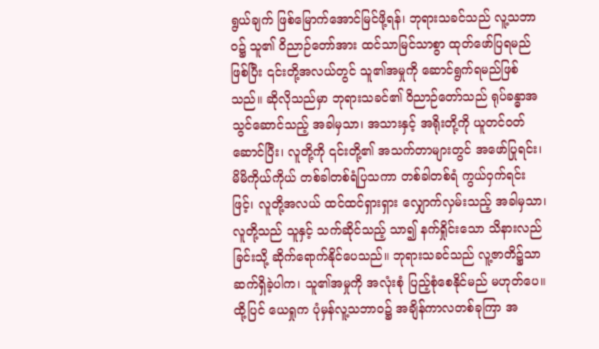ရွယ်ချက် ဖြစ်မြောက်အောင်မြင်ဖို့ရန်၊ ဘုရားသခင်သည် လူ့သဘာဝ၌ သူ၏ ဝိညာဉ်တော်အား ထင်သာမြင်သာစွာ ထုတ်ဖော်ပြရမည်ဖြစ်ပြီး ၎င်းတို့အလယ်တွင် သူ၏အမှုကို ဆောင်ရွက်ရမည်ဖြစ်သည်။ ဆိုလိုသည်မှာ ဘုရားသခင်၏ ဝိညာဉ်တော်သည် ရုပ်ခန္ဓာအသွင်ဆောင်သည့် အခါမှသာ၊ အသားနှင့် အရိုးတို့ကို ယူတင်ဝတ်ဆောင်ပြီး၊ လူတို့ကို ၎င်းတို့၏ အသက်တာများတွင် အဖော်ပြုရင်း၊ မိမိကိုယ်ကိုယ် တစ်ခါတစ်ရံပြသကာ တစ်ခါတစ်ရံ ကွယ်ဝှက်ရင်းဖြင့်၊ လူတို့အလယ် ထင်ထင်ရှားရှား လျှောက်လှမ်းသည့် အခါမှသာ၊ လူတို့သည် သူနှင့် သက်ဆိုင်သည့် သာ၍ နက်ရှိုင်းသော သိနားလည်ခြင်းသို့ ဆိုက်ရောက်နိုင်ပေသည်။ ဘုရားသခင်သည် လူ့ဇာတိ၌သာ ဆက်ရှိခဲ့ပါက၊ သူ၏အမှုကို အလုံးစုံ ပြည့်စုံစေနိုင်မည် မဟုတ်ပေ။ ထို့ပြင် ယေရှုက ပုံမှန်လူ့သဘာဝ၌ အချိန်ကာလတစ်ခုကြာ အ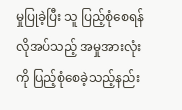မှုပြုခဲ့ပြီး သူ ပြည့်စုံစေရန်လိုအပ်သည့် အမှုအားလုံးကို ပြည့်စုံစေခဲ့သည့်နည်း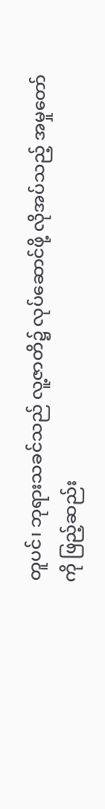တူပင်၊ ဘုရားသခင်သည် လူ့ဇာတိ၌ လုပ်ဆောင်ဖို့ လိုအပ်သည့် အမှုတော်ကို ဖြည့်ဆည်း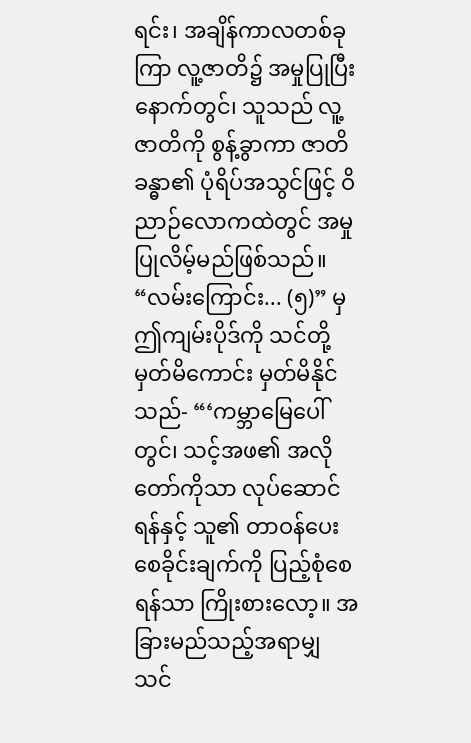ရင်း၊ အချိန်ကာလတစ်ခုကြာ လူ့ဇာတိ၌ အမှုပြုပြီးနောက်တွင်၊ သူသည် လူ့ဇာတိကို စွန့်ခွာကာ ဇာတိခန္ဓာ၏ ပုံရိပ်အသွင်ဖြင့် ဝိညာဉ်‌လောကထဲတွင် အမှုပြုလိမ့်မည်ဖြစ်သည်။ “လမ်းကြောင်း... (၅)” မှ ဤကျမ်းပိုဒ်ကို သင်တို့မှတ်မိကောင်း မှတ်မိနိုင်သည်- “‘ကမ္ဘာမြေပေါ်တွင်၊ သင့်အဖ၏ အလိုတော်ကိုသာ လုပ်ဆောင်ရန်နှင့် သူ၏ တာဝန်ပေးစေခိုင်းချက်ကို ပြည့်စုံစေရန်သာ ကြိုးစားလော့။ အခြားမည်သည့်အရာမျှ သင်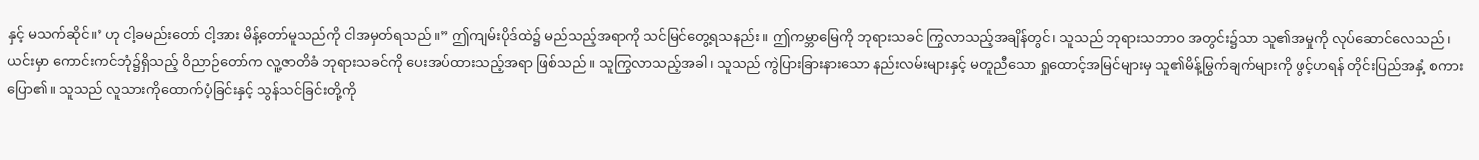နှင့် မသက်ဆိုင်။’ ဟု ငါ့ခမည်းတော် ငါ့အား မိန့်တော်မူသည်ကို ငါအမှတ်ရသည်။” ဤကျမ်းပိုဒ်ထဲ၌ မည်သည့်အရာကို သင်မြင်တွေ့ရသနည်း။ ဤကမ္ဘာမြေကို ဘုရားသခင် ကြွလာသည့်အချိန်တွင်၊ သူသည် ဘုရားသဘာဝ အတွင်း၌သာ သူ၏အမှုကို လုပ်ဆောင်လေသည်၊ ယင်းမှာ ကောင်းကင်ဘုံ၌ရှိသည့် ဝိညာဉ်တော်က လူ့ဇာတိခံ ဘုရားသခင်ကို ပေးအပ်ထားသည့်အရာ ဖြစ်သည်။ သူကြွလာသည့်အခါ၊ သူသည် ကွဲပြားခြားနားသော နည်းလမ်းများနှင့် မတူညီသော ရှုထောင့်အမြင်များမှ သူ၏မိန့်မြွက်ချက်များကို ဖွင့်ဟရန် တိုင်းပြည်အနှံ့ စကားပြော၏။ သူသည် လူသားကိုထောက်ပံ့ခြင်းနှင့် သွန်သင်ခြင်းတို့ကို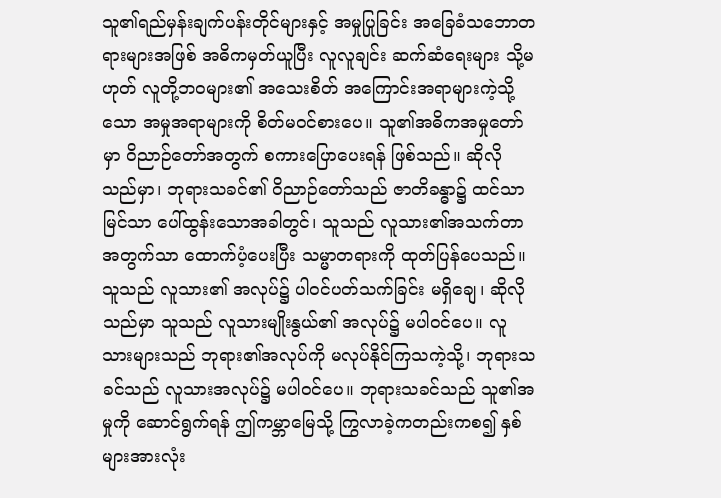သူ၏ရည်မှန်းချက်ပန်းတိုင်များနှင့် အမှုပြုခြင်း အခြေခံသဘောတရားများအဖြစ် အဓိကမှတ်ယူပြီး လူလူချင်း ဆက်ဆံရေးများ သို့မဟုတ် လူတို့ဘဝများ၏ အသေးစိတ် အကြောင်းအရာများကဲ့သို့သော အမှုအရာများကို စိတ်မဝင်စားပေ။ သူ၏အဓိကအမှုတော်မှာ ဝိညာဉ်တော်အတွက် စကားပြောပေးရန် ဖြစ်သည်။ ဆိုလိုသည်မှာ၊ ဘုရားသခင်၏ ဝိညာဉ်တော်သည် ဇာတိခန္ဓာ၌ ထင်သာမြင်သာ ပေါ်ထွန်းသောအခါတွင်၊ သူသည် လူသား၏အသက်တာအတွက်သာ ထောက်ပံ့ပေးပြီး သမ္မာတရားကို ထုတ်ပြန်ပေသည်။ သူသည် လူသား၏ အလုပ်၌ ပါဝင်ပတ်သက်ခြင်း မရှိချေ၊ ဆိုလိုသည်မှာ သူသည် လူသားမျိုးနွယ်၏ အလုပ်၌ မပါဝင်ပေ။ လူသားများသည် ဘုရား၏အလုပ်ကို မလုပ်နိုင်ကြသကဲ့သို့၊ ဘုရားသခင်သည် လူသားအလုပ်၌ မပါဝင်ပေ။ ဘုရားသခင်သည် သူ၏အမှုကို ဆောင်ရွက်ရန် ဤကမ္ဘာမြေသို့ ကြွလာခဲ့ကတည်းကစ၍ နှစ်များအားလုံး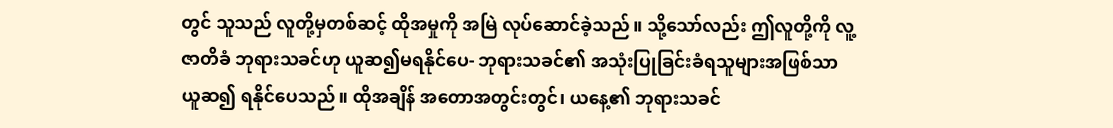တွင် သူသည် လူတို့မှတစ်ဆင့် ထိုအမှုကို အမြဲ လုပ်ဆောင်ခဲ့သည်။ သို့သော်လည်း ဤလူတို့ကို လူ့ဇာတိခံ ဘုရားသခင်ဟု ယူဆ၍မရနိုင်ပေ- ဘုရားသခင်၏ အသုံးပြုခြင်းခံရသူများအဖြစ်သာ ယူဆ၍ ရနိုင်ပေသည်။ ထိုအချိန် အတောအတွင်းတွင်၊ ယနေ့၏ ဘုရားသခင်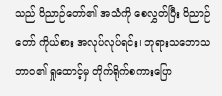သည် ဝိညာဉ်တော်၏ အသံကို စေလွှတ်ပြီး ဝိညာဉ်တော် ကိုယ်စား အလုပ်လုပ်ရင်း၊ ဘုရားသဘောသဘာဝ၏ ရှုထောင့်မှ တိုက်ရိုက်စကားပြော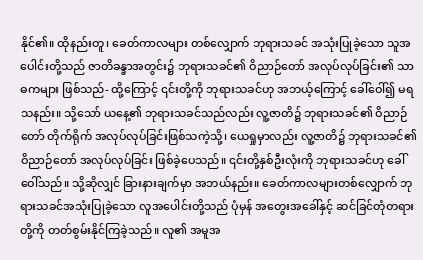နိုင်၏။ ထိုနည်းတူ၊ ခေတ်ကာလများ တစ်လျှောက် ဘုရားသခင် အသုံးပြုခဲ့သော သူအပေါင်းတို့သည် ဇာတိခန္ခာအတွင်း၌ ဘုရားသခင်၏ ဝိညာဉ်တော် အလုပ်လုပ်ခြင်း၏ သာဓကများ ဖြစ်သည်- ထို့ကြောင့် ၎င်းတို့ကို ဘုရားသခင်ဟု အဘယ့်ကြောင့် ခေါ်ဝေါ်၍ မရသနည်း။ သို့သော် ယနေ့၏ ဘုရားသခင်သည်လည်း လူ့ဇာတိ၌ ဘုရားသခင်၏ ဝိညာဉ်တော် တိုက်ရိုက် အလုပ်လုပ်ခြင်းဖြစ်သကဲ့သို့၊ ယေရှုမှာလည်း လူ့ဇာတိ၌ ဘုရားသခင်၏ ဝိညာဉ်တော် အလုပ်လုပ်ခြင်း ဖြစ်ခဲ့ပေသည်။ ၎င်းတို့နှစ်ဦးလုံးကို ဘုရားသခင်ဟု ခေါ်ဝေါ်သည်။ သို့ဆိုလျှင် ခြားနားချက်မှာ အဘယ်နည်း။ ခေတ်ကာလများတစ်လျှောက် ဘုရားသခင်အသုံးပြုခဲ့သော လူအပေါင်းတို့သည် ပုံမှန် အတွေးအခေါ်နှင့် ဆင်ခြင်တုံတရားတို့ကို တတ်စွမ်းနိုင်ကြခဲ့သည်။ လူ၏ အမူအ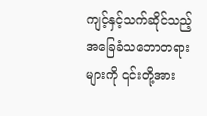ကျင့်နှင့်သက်ဆိုင်သည့် အခြေခံသဘောတရားများကို ၎င်းတို့အား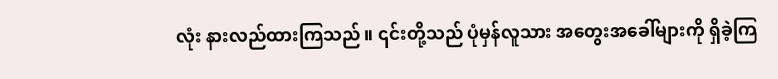လုံး နားလည်ထားကြသည်။ ၎င်းတို့သည် ပုံမှန်လူသား အတွေးအခေါ်များကို ရှိခဲ့ကြ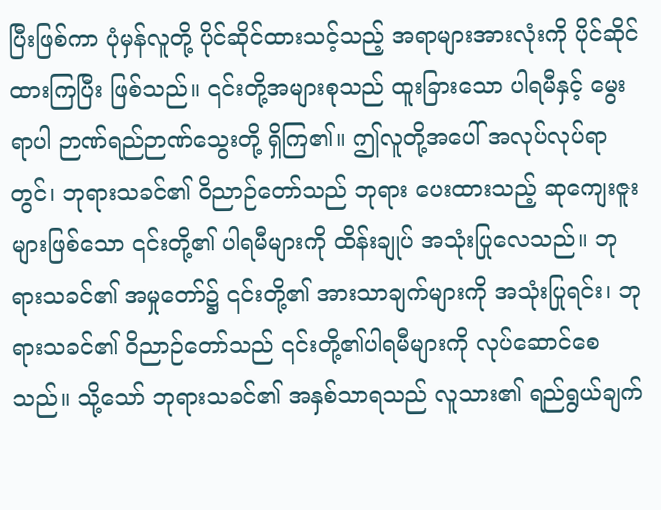ပြီးဖြစ်ကာ ပုံမှန်လူတို့ ပိုင်ဆိုင်ထားသင့်သည့် အရာများအားလုံးကို ပိုင်ဆိုင်ထားကြပြီး ဖြစ်သည်။ ၎င်းတို့အများစုသည် ထူးခြားသော ပါရမီနှင့် မွေးရာပါ ဉာဏ်ရည်ဉာဏ်သွေးတို့ ရှိကြ၏။ ဤလူတို့အပေါ် အလုပ်လုပ်ရာတွင်၊ ဘုရားသခင်၏ ဝိညာဉ်တော်သည် ဘုရား ပေးထားသည့် ဆုကျေးဇူးများဖြစ်သော ၎င်းတို့၏ ပါရမီများကို ထိန်းချုပ် အသုံးပြုလေသည်။ ဘုရားသခင်၏ အမှုတော်၌ ၎င်းတို့၏ အားသာချက်များကို အသုံးပြုရင်း၊ ဘုရားသခင်၏ ဝိညာဉ်တော်သည် ၎င်းတို့၏ပါရမီများကို လုပ်ဆောင်စေသည်။ သို့သော် ဘုရားသခင်၏ အနှစ်သာရသည် လူသား၏ ရည်ရွယ်ချက်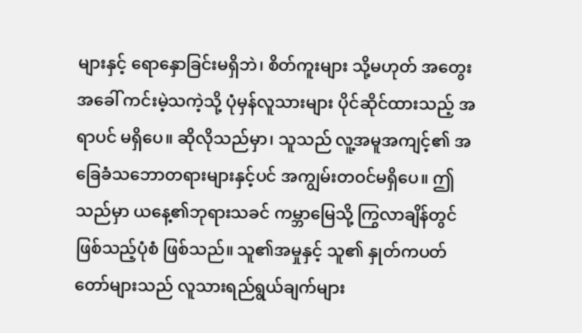များနှင့် ရောနှောခြင်းမရှိဘဲ၊ စိတ်ကူးများ သို့မဟုတ် အတွေးအခေါ် ကင်းမဲ့သကဲ့သို့ ပုံမှန်လူသားများ ပိုင်ဆိုင်ထားသည့် အရာပင် မရှိပေ။ ဆိုလိုသည်မှာ၊ သူသည် လူ့အမူအကျင့်၏ အခြေခံသဘောတရားများနှင့်ပင် အကျွမ်းတဝင်မရှိပေ။ ဤသည်မှာ ယနေ့၏ဘုရားသခင် ကမ္ဘာမြေသို့ ကြွလာချိန်တွင် ဖြစ်သည့်ပုံစံ ဖြစ်သည်။ သူ၏အမှုနှင့် သူ၏ နှုတ်ကပတ်တော်များသည် လူသားရည်ရွယ်ချက်များ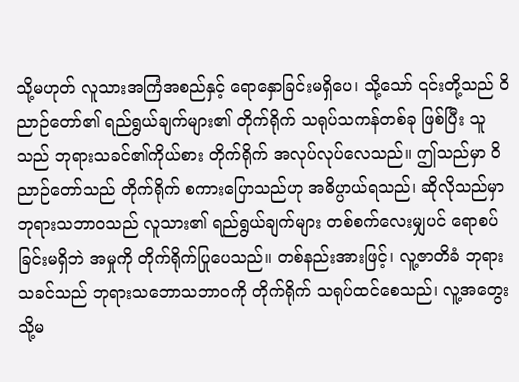သို့မဟုတ် လူသားအကြံအစည်နှင့် ရောနှောခြင်းမရှိပေ၊ သို့သော် ၎င်းတို့သည် ဝိညာဉ်တော်၏ ရည်ရွယ်ချက်များ၏ တိုက်ရိုက် သရုပ်သကန်တစ်ခု ဖြစ်ပြီး သူသည် ဘုရားသခင်၏ကိုယ်စား တိုက်ရိုက် အလုပ်လုပ်လေသည်။ ဤသည်မှာ ဝိညာဉ်တော်သည် တိုက်ရိုက် စကားပြောသည်ဟု အဓိပ္ပာယ်ရသည်၊ ဆိုလိုသည်မှာ ဘုရားသဘာဝသည် လူသား၏ ရည်ရွယ်ချက်များ တစ်စက်လေးမျှပင် ရောစပ်ခြင်းမရှိဘဲ အမှုကို တိုက်ရိုက်ပြုပေသည်။ တစ်နည်းအားဖြင့်၊ လူ့ဇာတိခံ ဘုရားသခင်သည် ဘုရားသဘောသဘာဝကို တိုက်ရိုက် သရုပ်ထင်စေသည်၊ လူ့အတွေး သို့မ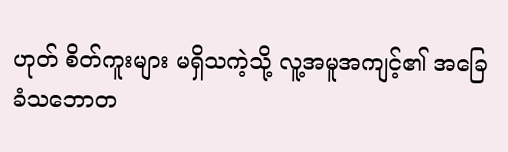ဟုတ် စိတ်ကူးများ မရှိသကဲ့သို့ လူ့အမူအကျင့်၏ အခြေခံသဘောတ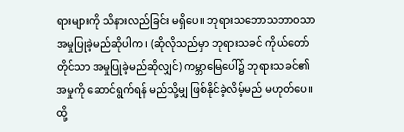ရားများကို သိနားလည်ခြင်း မရှိပေ။ ဘုရားသဘောသဘာဝသာ အမှုပြုခဲ့မည်ဆိုပါက၊ (ဆိုလိုသည်မှာ ဘုရားသခင် ကိုယ်တော်တိုင်သာ အမှုပြုခဲ့မည်ဆိုလျှင်) ကမ္ဘာမြေပေါ်၌ ဘုရားသခင်၏အမှုကို ဆောင်ရွက်ရန် မည်သို့မျှ ဖြစ်နိုင်ခဲ့လိမ့်မည် မဟုတ်ပေ။ ထို့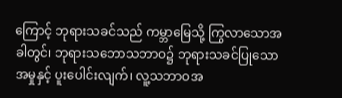ကြောင့် ဘုရားသခင်သည် ကမ္ဘာမြေသို့ ကြွလာသောအခါတွင်၊ ဘုရားသဘောသဘာဝ၌ ဘုရားသခင်ပြုသောအမှုနှင့် ပူးပေါင်းလျက်၊ လူ့သဘာဝအ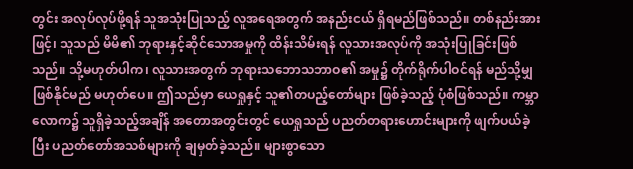တွင်း အလုပ်လုပ်ဖို့ရန် သူအသုံးပြုသည့် လူအရေအတွက် အနည်းငယ် ရှိရမည်ဖြစ်သည်။ တစ်နည်းအားဖြင့်၊ သူသည် မိမိ၏ ဘုရားနှင့်ဆိုင်သောအမှုကို ထိန်းသိမ်းရန် လူသားအလုပ်ကို အသုံးပြုခြင်းဖြစ်သည်။ သို့မဟုတ်ပါက၊ လူသားအတွက် ဘုရားသဘောသဘာဝ၏ အမှု၌ တိုက်ရိုက်ပါဝင်ရန် မည်သို့မျှ ဖြစ်နိုင်မည် မဟုတ်ပေ။ ဤသည်မှာ ယေရှုနှင့် သူ၏တပည့်တော်များ ဖြစ်ခဲ့သည့် ပုံစံဖြစ်သည်။ ကမ္ဘာလောက၌ သူရှိခဲ့သည့်အချိန် အတောအတွင်းတွင် ယေရှုသည် ပညတ်တရားဟောင်းများကို ဖျက်ပယ်ခဲ့ပြီး ပညတ်တော်အသစ်များကို ချမှတ်ခဲ့သည်။ များစွာသော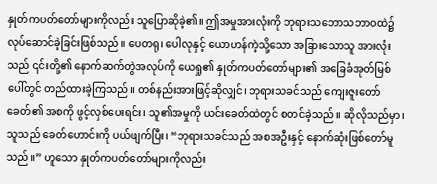နှုတ်ကပတ်တော်များကိုလည်း သူပြောဆိုခဲ့၏။ ဤအမှုအားလုံးကို ဘုရားသဘောသဘာဝထဲ၌ လုပ်ဆောင်ခဲ့ခြင်းဖြစ်သည်။ ပေတရု၊ ပေါလုနှင့် ယောဟန်ကဲ့သို့သော အခြားသောသူ အားလုံးသည် ၎င်းတို့၏ နောက်ဆက်တွဲအလုပ်ကို ယေရှု၏ နှုတ်ကပတ်တော်များ၏ အခြေခံအုတ်မြစ်ပေါ်တွင် တည်ထားခဲ့ကြသည်။ တစ်နည်းအားဖြင့်ဆိုလျှင်၊ ဘုရားသခင်သည် ကျေးဇူးတော်ခေတ်၏ အစကို ဖွင့်လှစ်ပေးရင်း၊ သူ၏အမှုကို ယင်းခေတ်ထဲတွင် စတင်ခဲ့သည်။ ဆိုလိုသည်မှာ၊ သူသည် ခေတ်ဟောင်းကို ပယ်ဖျက်ပြီး၊ “ဘုရားသခင်သည် အစအဦးနှင့် နောက်ဆုံးဖြစ်တော်မူသည်။” ဟူသော နှုတ်ကပတ်တော်များကိုလည်း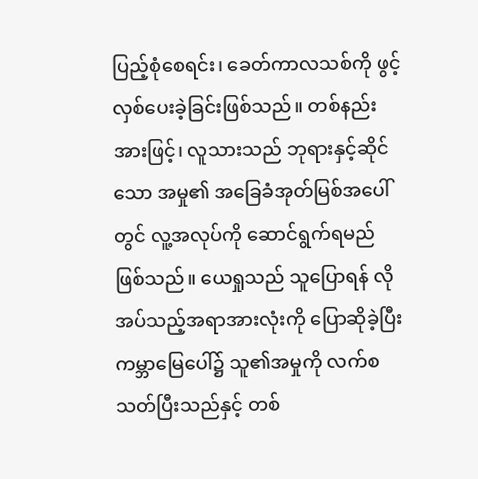ပြည့်စုံစေရင်း၊ ခေတ်ကာလသစ်ကို ဖွင့်လှစ်ပေးခဲ့ခြင်းဖြစ်သည်။ တစ်နည်းအားဖြင့်၊ လူသားသည် ဘုရားနှင့်ဆိုင်သော အမှု၏ အခြေခံအုတ်မြစ်အပေါ်တွင် လူ့အလုပ်ကို ဆောင်ရွက်ရမည်ဖြစ်သည်။ ယေရှုသည် သူပြောရန် လိုအပ်သည့်အရာအားလုံးကို ပြောဆိုခဲ့ပြီး ကမ္ဘာမြေပေါ်၌ သူ၏အမှုကို လက်စသတ်ပြီးသည်နှင့် တစ်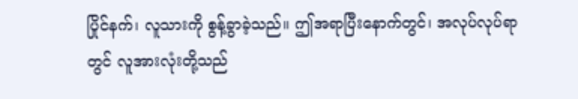ပြိုင်နက်၊ လူသားကို စွန့်ခွာခဲ့သည်။ ဤအရာပြီးနောက်တွင်၊ အလုပ်လုပ်ရာတွင် လူအားလုံးတို့သည်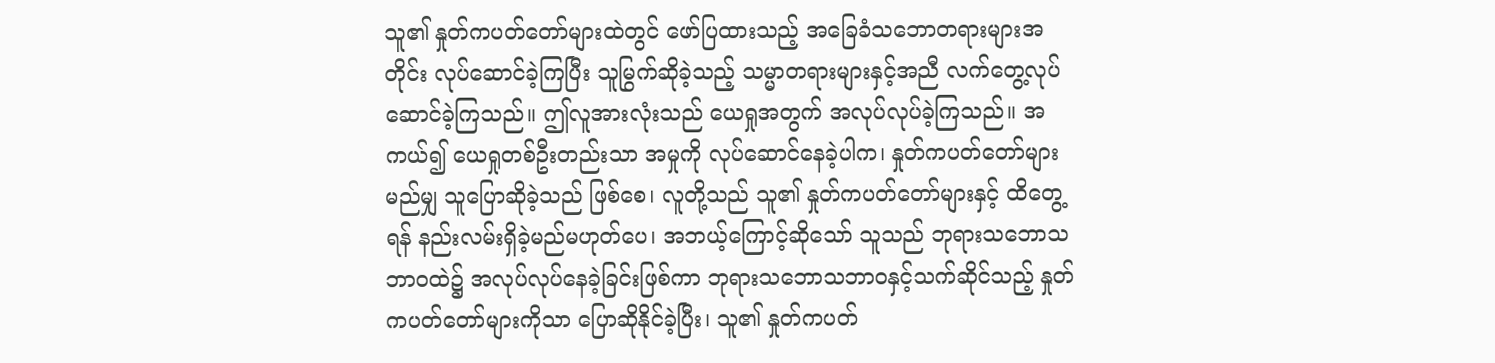သူ၏ နှုတ်ကပတ်တော်များထဲတွင် ဖော်ပြထားသည့် အခြေခံသဘောတရားများအတိုင်း လုပ်ဆောင်ခဲ့ကြပြီး သူမြွက်ဆိုခဲ့သည့် သမ္မာတရားများနှင့်အညီ လက်တွေ့လုပ်ဆောင်ခဲ့ကြသည်။ ဤလူအားလုံးသည် ယေရှုအတွက် အလုပ်လုပ်ခဲ့ကြသည်။ အကယ်၍ ယေရှုတစ်ဦးတည်းသာ အမှုကို လုပ်ဆောင်နေခဲ့ပါက၊ နှုတ်ကပတ်တော်များ မည်မျှ သူပြောဆိုခဲ့သည် ဖြစ်စေ၊ လူတို့သည် သူ၏ နှုတ်ကပတ်တော်များနှင့် ထိတွေ့ရန် နည်းလမ်းရှိခဲ့မည်မဟုတ်ပေ၊ အဘယ့်ကြောင့်ဆိုသော် သူသည် ဘုရားသဘောသဘာဝထဲ၌ အလုပ်လုပ်နေခဲ့ခြင်းဖြစ်ကာ ဘုရားသဘောသဘာဝနှင့်သက်ဆိုင်သည့် နှုတ်ကပတ်တော်များကိုသာ ပြောဆိုနိုင်ခဲ့ပြီး၊ သူ၏ နှုတ်ကပတ်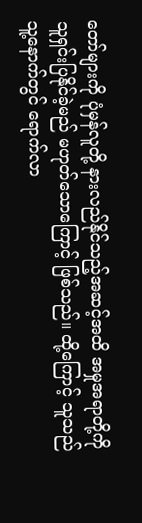တော်များကို ပုံမှန်လူတို့ နားလည်နိုင်သည့်အဆင့်အထိ အမှုအရာတို့ကို သူရှင်းပြနိုင်ခဲ့မည် မဟုတ်သောကြောင့် ဖြစ်သည်။ ထို့ကြောင့် သူသည် သူ့နောက်တွင် ရောက်လာ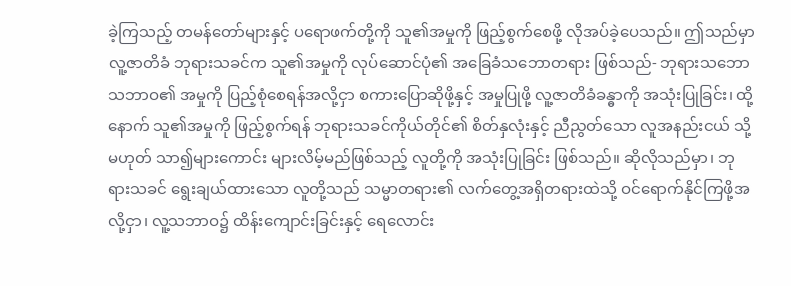ခဲ့ကြသည့် တမန်တော်များနှင့် ပရောဖက်တို့ကို သူ၏အမှုကို ဖြည့်စွက်စေဖို့ လိုအပ်ခဲ့ပေသည်။ ဤသည်မှာ လူ့ဇာတိခံ ဘုရားသခင်က သူ၏အမှုကို လုပ်ဆောင်ပုံ၏ အခြေခံသဘောတရား ဖြစ်သည်- ဘုရားသဘောသဘာဝ၏ အမှုကို ပြည့်စုံစေရန်အလို့ငှာ စကားပြောဆိုဖို့နှင့် အမှုပြုဖို့ လူ့ဇာတိခံခန္ဓာကို အသုံးပြုခြင်း၊ ထို့နောက် သူ၏အမှုကို ဖြည့်စွက်ရန် ဘုရားသခင်ကိုယ်တိုင်၏ စိတ်နှလုံးနှင့် ညီညွတ်သော လူအနည်းငယ် သို့မဟုတ် သာ၍များကောင်း များလိမ့်မည်ဖြစ်သည့် လူတို့ကို အသုံးပြုခြင်း ဖြစ်သည်။ ဆိုလိုသည်မှာ၊ ဘုရားသခင် ရွေးချယ်ထားသော လူတို့သည် သမ္မာတရား၏ လက်တွေ့အရှိတရားထဲသို့ ဝင်ရောက်နိုင်ကြဖို့အလို့ငှာ၊ လူ့သဘာဝ၌ ထိန်းကျောင်းခြင်းနှင့် ရေလောင်း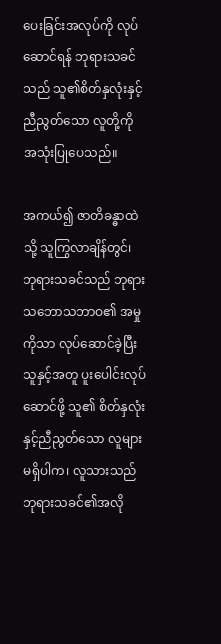ပေးခြင်းအလုပ်ကို လုပ်ဆောင်ရန် ဘုရားသခင်သည် သူ၏စိတ်နှလုံးနှင့် ညီညွတ်သော လူတို့ကို အသုံးပြုပေသည်။

အကယ်၍ ဇာတိခန္ဓာထဲသို့ သူကြွလာချိန်တွင်၊ ဘုရားသခင်သည် ဘုရားသဘောသဘာဝ၏ အမှုကိုသာ လုပ်ဆောင်ခဲ့ပြီး သူနှင့်အတူ ပူးပေါင်းလုပ်ဆောင်ဖို့ သူ၏ စိတ်နှလုံးနှင့်ညီညွတ်သော လူများမရှိပါက၊ လူသားသည် ဘုရားသခင်၏အလို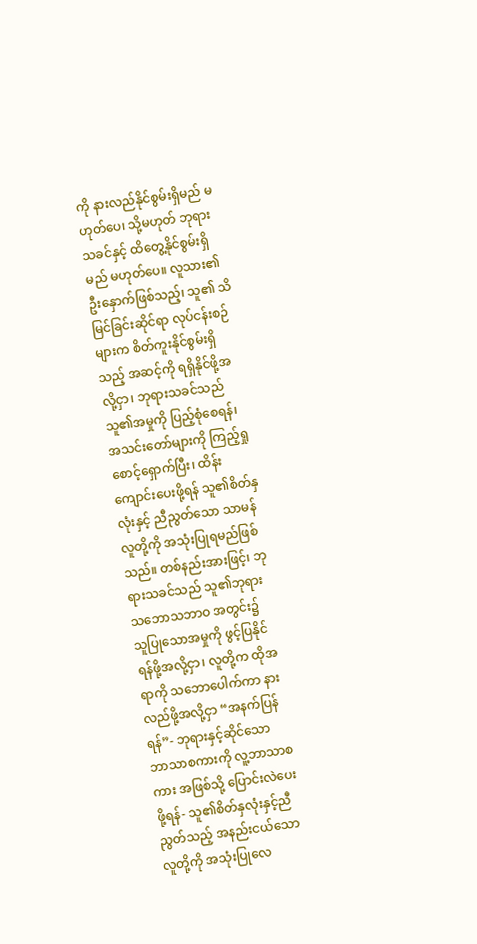ကို နားလည်နိုင်စွမ်းရှိမည် မဟုတ်ပေ၊ သို့မဟုတ် ဘုရားသခင်နှင့် ထိတွေ့နိုင်စွမ်းရှိမည် မဟုတ်ပေ။ လူသား၏ ဦးနှောက်ဖြစ်သည့်၊ သူ၏ သိမြင်ခြင်းဆိုင်ရာ လုပ်ငန်းစဉ်များက စိတ်ကူးနိုင်စွမ်းရှိသည့် အဆင့်ကို ရရှိနိုင်ဖို့အလို့ငှာ၊ ဘုရားသခင်သည် သူ၏အမှုကို ပြည့်စုံစေရန်၊ အသင်းတော်များကို ကြည့်ရှုစောင့်ရှောက်ပြီး၊ ထိန်းကျောင်းပေးဖို့ရန် သူ၏စိတ်နှလုံးနှင့် ညီညွတ်သော သာမန်လူတို့ကို အသုံးပြုရမည်ဖြစ်သည်။ တစ်နည်းအားဖြင့်၊ ဘုရားသခင်သည် သူ၏ဘုရားသဘောသဘာဝ အတွင်း၌ သူပြုသောအမှုကို ဖွင့်ပြနိုင်ရန်ဖို့အလို့ငှာ၊ လူတို့က ထိုအရာကို သဘောပေါက်ကာ နားလည်ဖို့အလို့ငှာ “အနက်ပြန်ရန်”- ဘုရားနှင့်ဆိုင်သော ဘာသာစကားကို လူ့ဘာသာစကား အဖြစ်သို့ ပြောင်းလဲပေးဖို့ရန်- သူ၏စိတ်နှလုံးနှင့်ညီညွတ်သည့် အနည်းငယ်သော လူတို့ကို အသုံးပြုလေ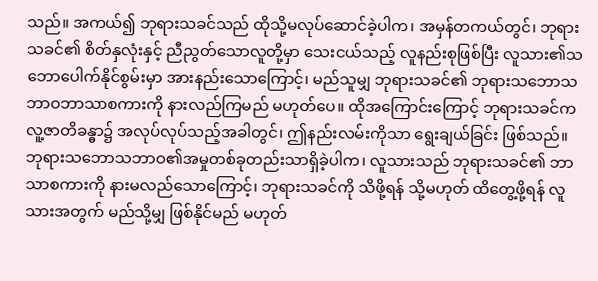သည်။ အကယ်၍ ဘုရားသခင်သည် ထိုသို့မလုပ်ဆောင်ခဲ့ပါက၊ အမှန်တကယ်တွင်၊ ဘုရားသခင်၏ စိတ်နှလုံးနှင့် ညီညွတ်သောလူတို့မှာ သေးငယ်သည့် လူနည်းစုဖြစ်ပြီး လူသား၏သဘောပေါက်နိုင်စွမ်းမှာ အားနည်းသောကြောင့်၊ မည်သူမျှ ဘုရားသခင်၏ ဘုရားသဘောသဘာဝဘာသာစကားကို နားလည်ကြမည် မဟုတ်ပေ။ ထိုအကြောင်းကြောင့် ဘုရားသခင်က လူ့ဇာတိခန္ဓာ၌ အလုပ်လုပ်သည့်အခါတွင်၊ ဤနည်းလမ်းကိုသာ ရွေးချယ်ခြင်း ဖြစ်သည်။ ဘုရားသဘောသဘာဝ၏အမှုတစ်ခုတည်းသာရှိခဲ့ပါက၊ လူသားသည် ဘုရားသခင်၏ ဘာသာစကားကို နားမလည်သောကြောင့်၊ ဘုရားသခင်ကို သိဖို့ရန် သို့မဟုတ် ထိတွေ့ဖို့ရန် လူသားအတွက် မည်သို့မျှ ဖြစ်နိုင်မည် မဟုတ်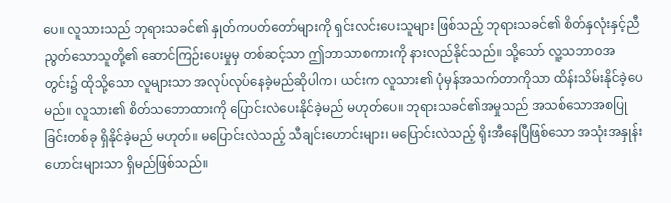ပေ။ လူသားသည် ဘုရားသခင်၏ နှုတ်ကပတ်တော်များကို ရှင်းလင်းပေးသူများ ဖြစ်သည့် ဘုရားသခင်၏ စိတ်နှလုံးနှင့်ညီညွတ်သောသူတို့၏ ဆောင်ကြဉ်းပေးမှုမှ တစ်ဆင့်သာ ဤဘာသာစကားကို နားလည်နိုင်သည်။ သို့သော် လူ့သဘာဝအတွင်း၌ ထိုသို့သော လူများသာ အလုပ်လုပ်နေခဲ့မည်ဆိုပါက၊ ယင်းက လူသား၏ ပုံမှန်အသက်တာကိုသာ ထိန်းသိမ်းနိုင်ခဲ့ပေမည်။ လူသား၏ စိတ်သဘောထားကို ပြောင်းလဲပေးနိုင်ခဲ့မည် မဟုတ်ပေ။ ဘုရားသခင်၏အမှုသည် အသစ်သောအစပြုခြင်းတစ်ခု ရှိနိုင်ခဲ့မည် မဟုတ်။ မပြောင်းလဲသည့် သီချင်းဟောင်းများ၊ မပြောင်းလဲသည့် ရိုးအီနေပြီဖြစ်သော အသုံးအနှုန်းဟောင်းများသာ ရှိမည်ဖြစ်သည်။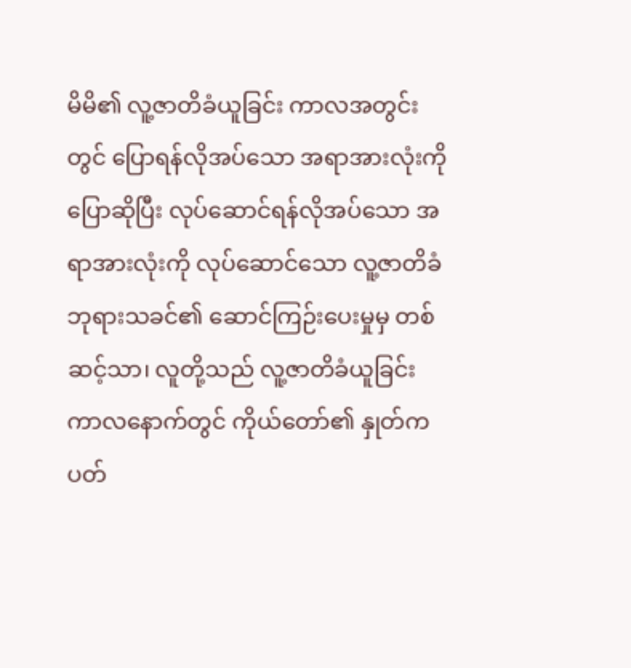မိမိ၏ လူ့ဇာတိခံယူခြင်း ကာလအတွင်းတွင် ပြောရန်လိုအပ်သော အရာအားလုံးကို ပြောဆိုပြီး လုပ်ဆောင်ရန်လိုအပ်သော အရာအားလုံးကို လုပ်ဆောင်သော လူ့ဇာတိခံ ဘုရားသခင်၏ ဆောင်ကြဉ်းပေးမှုမှ တစ်ဆင့်သာ၊ လူတို့သည် လူ့ဇာတိခံယူခြင်း ကာလနောက်တွင် ကိုယ်တော်၏ နှုတ်ကပတ်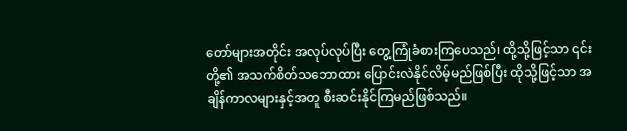တော်များအတိုင်း အလုပ်လုပ်ပြီး တွေ့ကြုံခံစားကြပေသည်၊ ထို့သို့ဖြင့်သာ ၎င်းတို့၏ အသက်စိတ်သဘောထား ပြောင်းလဲနိုင်လိမ့်မည်ဖြစ်ပြီး ထိုသို့ဖြင့်သာ အချိန်ကာလများနှင့်အတူ စီးဆင်းနိုင်ကြမည်ဖြစ်သည်။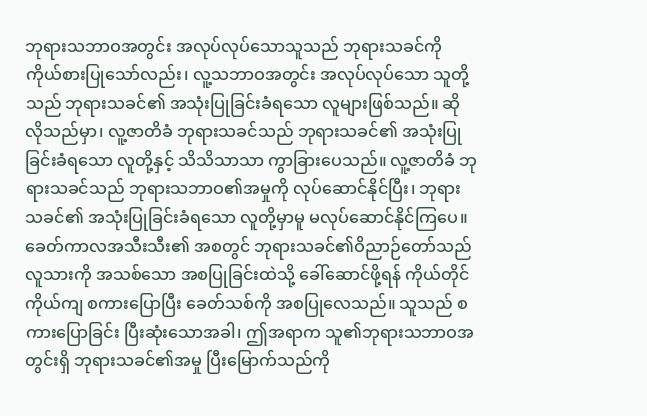ဘုရားသဘာဝအတွင်း အလုပ်လုပ်သောသူသည် ဘုရားသခင်ကို ကိုယ်စားပြုသော်လည်း၊ လူ့သဘာဝအတွင်း အလုပ်လုပ်သော သူတို့သည် ဘုရားသခင်၏ အသုံးပြုခြင်းခံရသော လူများဖြစ်သည်။ ဆိုလိုသည်မှာ၊ လူ့ဇာတိခံ ဘုရားသခင်သည် ဘုရားသခင်၏ အသုံးပြုခြင်းခံရသော လူတို့နှင့် သိသိသာသာ ကွာခြားပေသည်။ လူ့ဇာတိခံ ဘုရားသခင်သည် ဘုရားသဘာဝ၏အမှုကို လုပ်ဆောင်နိုင်ပြီး၊ ဘုရားသခင်၏ အသုံးပြုခြင်းခံရသော လူတို့မှာမူ မလုပ်ဆောင်နိုင်ကြပေ။ ခေတ်ကာလအသီးသီး၏ အစတွင် ဘုရားသခင်၏ဝိညာဉ်တော်သည် လူသားကို အသစ်သော အစပြုခြင်းထဲသို့ ခေါ်ဆောင်ဖို့ရန် ကိုယ်တိုင်ကိုယ်ကျ စကားပြောပြီး ခေတ်သစ်ကို အစပြုလေသည်။ သူသည် စကားပြောခြင်း ပြီးဆုံးသောအခါ၊ ဤအရာက သူ၏ဘုရားသဘာဝအတွင်းရှိ ဘုရားသခင်၏အမှု ပြီးမြောက်သည်ကို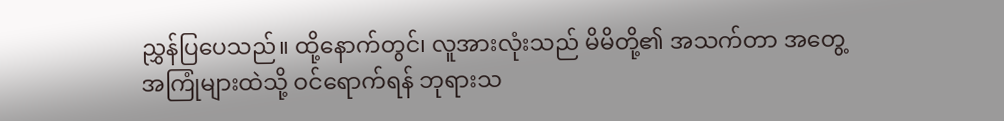ညွှန်ပြပေသည်။ ထို့နောက်တွင်၊ လူအားလုံးသည် မိမိတို့၏ အသက်တာ အတွေ့အကြုံများထဲသို့ ဝင်ရောက်ရန် ဘုရားသ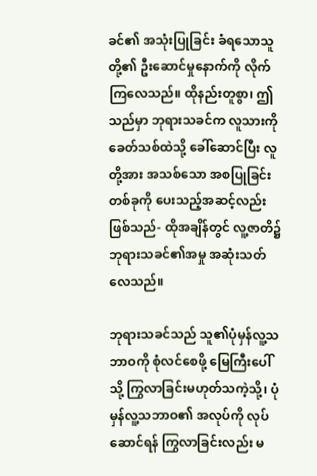ခင်၏ အသုံးပြုခြင်း ခံရသောသူတို့၏ ဦးဆောင်မှုနောက်ကို လိုက်ကြလေသည်။ ထိုနည်းတူစွာ၊ ဤသည်မှာ ဘုရားသခင်က လူသားကို ခေတ်သစ်ထဲသို့ ခေါ်ဆောင်ပြီး လူတို့အား အသစ်သော အစပြုခြင်းတစ်ခုကို ပေးသည့်အဆင့်လည်း ဖြစ်သည်- ထိုအချိန်တွင် လူ့ဇာတိ၌ ဘုရားသခင်၏အမှု အဆုံးသတ်လေသည်။

ဘုရားသခင်သည် သူ၏ပုံမှန်လူ့သဘာဝကို စုံလင်စေဖို့ မြေကြီးပေါ်သို့ ကြွလာခြင်းမဟုတ်သကဲ့သို့၊ ပုံမှန်လူ့သဘာဝ၏ အလုပ်ကို လုပ်ဆောင်ရန် ကြွလာခြင်းလည်း မ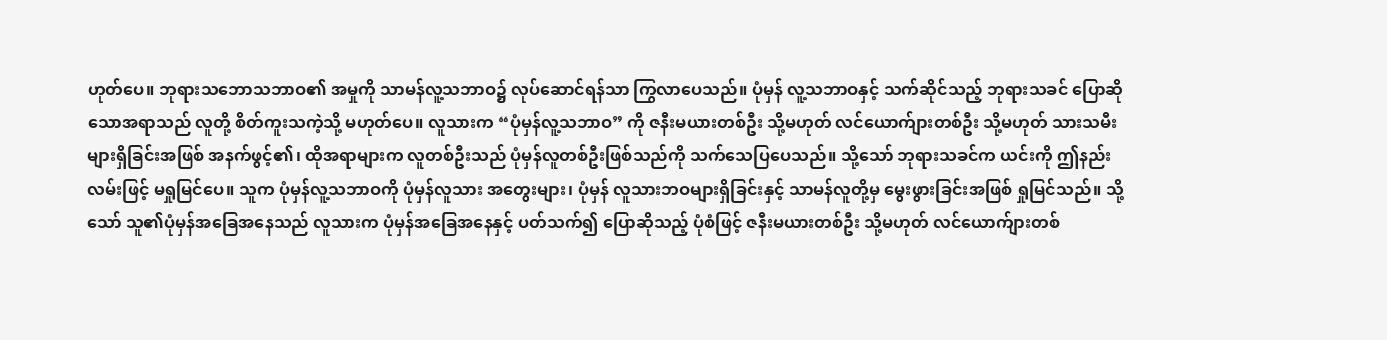ဟုတ်ပေ။ ဘုရားသဘောသဘာဝ၏ အမှုကို သာမန်လူ့သဘာဝ၌ လုပ်ဆောင်ရန်သာ ကြွလာပေသည်။ ပုံမှန် လူ့သဘာဝနှင့် သက်ဆိုင်သည့် ဘုရားသခင် ပြောဆိုသောအရာသည် လူတို့ စိတ်ကူးသကဲ့သို့ မဟုတ်ပေ။ လူသားက “ပုံမှန်လူ့သဘာဝ” ကို ဇနီးမယားတစ်ဦး သို့မဟုတ် လင်ယောက်ျားတစ်ဦး သို့မဟုတ် သားသမီးများရှိခြင်းအဖြစ် အနက်ဖွင့်၏၊ ထိုအရာများက လူတစ်ဦးသည် ပုံမှန်လူတစ်ဦးဖြစ်သည်ကို သက်သေပြပေသည်။ သို့သော် ဘုရားသခင်က ယင်းကို ဤနည်းလမ်းဖြင့် မရှုမြင်ပေ။ သူက ပုံမှန်လူ့သဘာဝကို ပုံမှန်လူသား အတွေးများ၊ ပုံမှန် လူသားဘဝများရှိခြင်းနှင့် သာမန်လူတို့မှ မွေးဖွားခြင်းအဖြစ် ရှုမြင်သည်။ သို့သော် သူ၏ပုံမှန်အခြေအနေသည် လူသားက ပုံမှန်အခြေအနေနှင့် ပတ်သက်၍ ပြောဆိုသည့် ပုံစံဖြင့် ဇနီးမယားတစ်ဦး သို့မဟုတ် လင်ယောက်ျားတစ်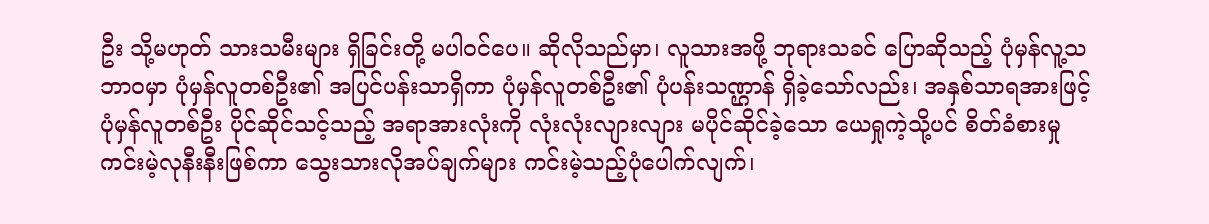ဦး သို့မဟုတ် သားသမီးများ ရှိခြင်းတို့ မပါဝင်ပေ။ ဆိုလိုသည်မှာ၊ လူသားအဖို့ ဘုရားသခင် ပြောဆိုသည့် ပုံမှန်လူ့သဘာဝမှာ ပုံမှန်လူတစ်ဦး၏ အပြင်ပန်းသာရှိကာ ပုံမှန်လူတစ်ဦး၏ ပုံပန်းသဏ္ဌာန် ရှိခဲ့သော်လည်း၊ အနှစ်သာရအားဖြင့် ပုံမှန်လူတစ်ဦး ပိုင်ဆိုင်သင့်သည့် အရာအားလုံးကို လုံးလုံးလျားလျား မပိုင်ဆိုင်ခဲ့သော ယေရှုကဲ့သို့ပင် စိတ်ခံစားမှု ကင်းမဲ့လုနီးနီးဖြစ်ကာ သွေးသားလိုအပ်ချက်များ ကင်းမဲ့သည့်ပုံပေါက်လျက်၊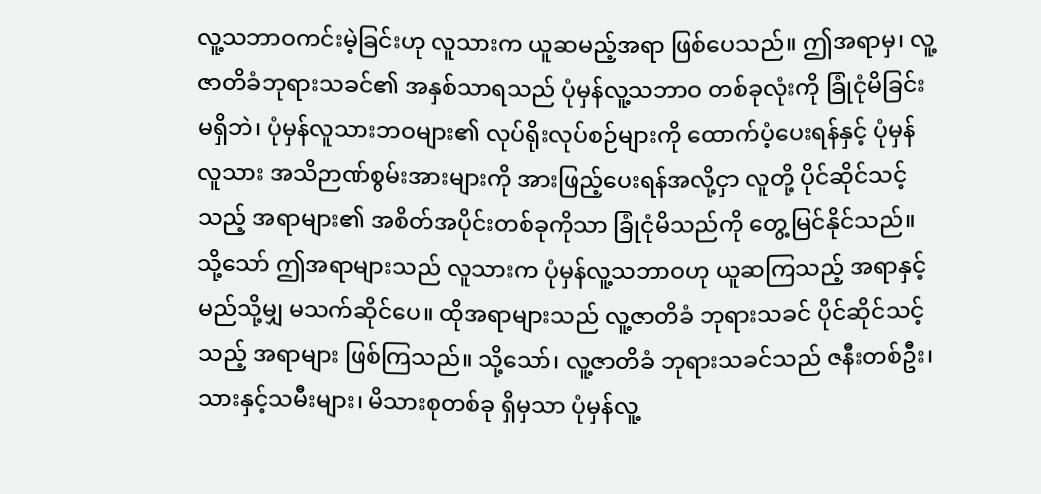လူ့သဘာဝကင်းမဲ့ခြင်းဟု လူသားက ယူဆမည့်အရာ ဖြစ်ပေသည်။ ဤအရာမှ၊ လူ့ဇာတိခံဘုရားသခင်၏ အနှစ်သာရသည် ပုံမှန်လူ့သဘာဝ တစ်ခုလုံးကို ခြုံငုံမိခြင်းမရှိဘဲ၊ ပုံမှန်လူသားဘဝများ၏ လုပ်ရိုးလုပ်စဉ်များကို ထောက်ပံ့ပေးရန်နှင့် ပုံမှန်လူသား အသိဉာဏ်စွမ်းအားများကို အားဖြည့်ပေးရန်အလို့ငှာ လူတို့ ပိုင်ဆိုင်သင့်သည့် အရာများ၏ အစိတ်အပိုင်းတစ်ခုကိုသာ ခြုံငုံမိသည်ကို တွေ့မြင်နိုင်သည်။ သို့သော် ဤအရာများသည် လူသားက ပုံမှန်လူ့သဘာဝဟု ယူဆကြသည့် အရာနှင့် မည်သို့မျှ မသက်ဆိုင်ပေ။ ထိုအရာများသည် လူ့ဇာတိခံ ဘုရားသခင် ပိုင်ဆိုင်သင့်သည့် အရာများ ဖြစ်ကြသည်။ သို့သော်၊ လူ့ဇာတိခံ ဘုရားသခင်သည် ဇနီးတစ်ဦး၊ သားနှင့်သမီးများ၊ မိသားစုတစ်ခု ရှိမှသာ ပုံမှန်လူ့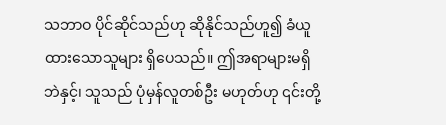သဘာဝ ပိုင်ဆိုင်သည်ဟု ဆိုနိုင်သည်ဟူ၍ ခံယူထားသောသူများ ရှိပေသည်။ ဤအရာများမရှိဘဲနှင့်၊ သူသည် ပုံမှန်လူတစ်ဦး မဟုတ်ဟု ၎င်းတို့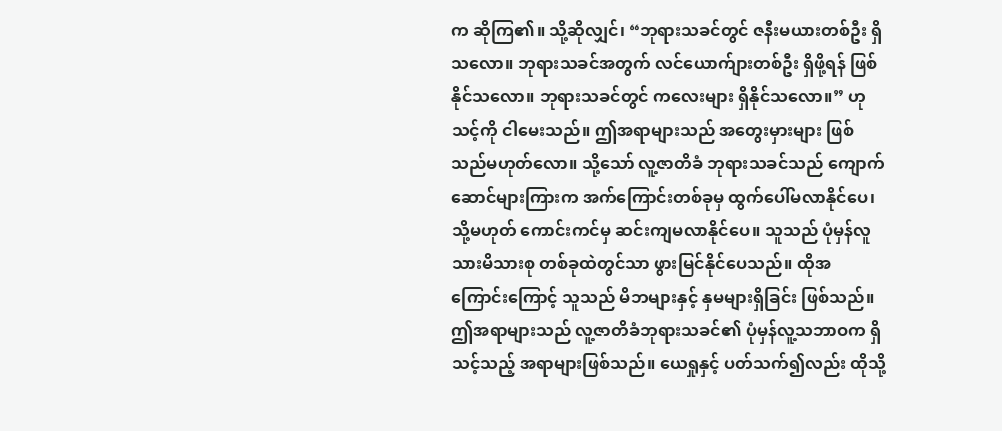က ဆိုကြ၏။ သို့ဆိုလျှင်၊ “ဘုရားသခင်တွင် ဇနီးမယားတစ်ဦး ရှိသလော။ ဘုရားသခင်အတွက် လင်ယောက်ျားတစ်ဦး ရှိဖို့ရန် ဖြစ်နိုင်သလော။ ဘုရားသခင်တွင် ကလေးများ ရှိနိုင်သလော။” ဟု သင့်ကို ငါမေးသည်။ ဤအရာများသည် အတွေးမှားများ ဖြစ်သည်မဟုတ်လော။ သို့သော် လူ့ဇာတိခံ ဘုရားသခင်သည် ကျောက်ဆောင်များကြားက အက်ကြောင်းတစ်ခုမှ ထွက်ပေါ်မလာနိုင်ပေ၊ သို့မဟုတ် ကောင်းကင်မှ ဆင်းကျမလာနိုင်ပေ။ သူသည် ပုံမှန်လူသားမိသားစု တစ်ခုထဲတွင်သာ ဖွားမြင်နိုင်ပေသည်။ ထိုအကြောင်းကြောင့် သူသည် မိဘများနှင့် နှမများရှိခြင်း ဖြစ်သည်။ ဤအရာများသည် လူ့ဇာတိခံဘုရားသခင်၏ ပုံမှန်လူ့သဘာဝက ရှိသင့်သည့် အရာများဖြစ်သည်။ ယေရှုနှင့် ပတ်သက်၍လည်း ထိုသို့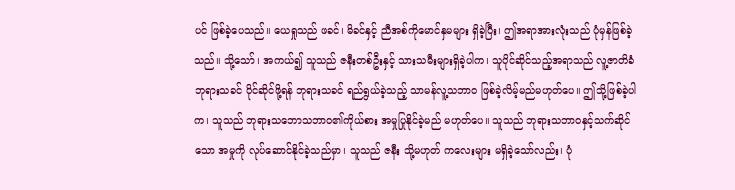ပင် ဖြစ်ခဲ့ပေသည်။ ယေရှုသည် ဖခင်၊ မိခင်နှင့် ညီအစ်ကိုမောင်နှမများ ရှိခဲ့ပြီး၊ ဤအရာအားလုံးသည် ပုံမှန်ဖြစ်ခဲ့သည်။ သို့သော်၊ အကယ်၍ သူသည် ဇနီးတစ်ဦးနှင့် သားသမီးများရှိခဲ့ပါက၊ သူပိုင်ဆိုင်သည့်အရာသည် လူ့ဇာတိခံ ဘုရားသခင် ပိုင်ဆိုင်ဖို့ရန် ဘုရားသခင် ရည်ရွယ်ခဲ့သည့် သာမန်လူ့သဘာဝ ဖြစ်ခဲ့လိမ့်မည်မဟုတ်ပေ။ ဤသို့ဖြစ်ခဲ့ပါက၊ သူသည် ဘုရားသဘောသဘာဝ၏ကိုယ်စား အမှုပြုနိုင်ခဲ့မည် မဟုတ်ပေ။ သူသည် ဘုရားသဘာဝနှင့်သက်ဆိုင်သော အမှုကို လုပ်ဆောင်နိုင်ခဲ့သည်မှာ၊ သူသည် ဇနီး သို့မဟုတ် ကလေးများ မရှိခဲ့သော်လည်း၊ ပုံ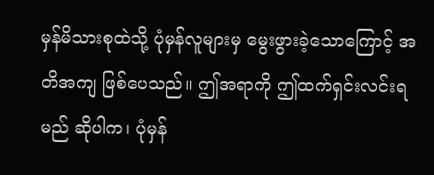မှန်မိသားစုထဲသို့ ပုံမှန်လူများမှ မွေးဖွားခဲ့သောကြောင့် အတိအကျ ဖြစ်ပေသည်။ ဤအရာကို ဤထက်ရှင်းလင်းရမည် ဆိုပါက၊ ပုံမှန်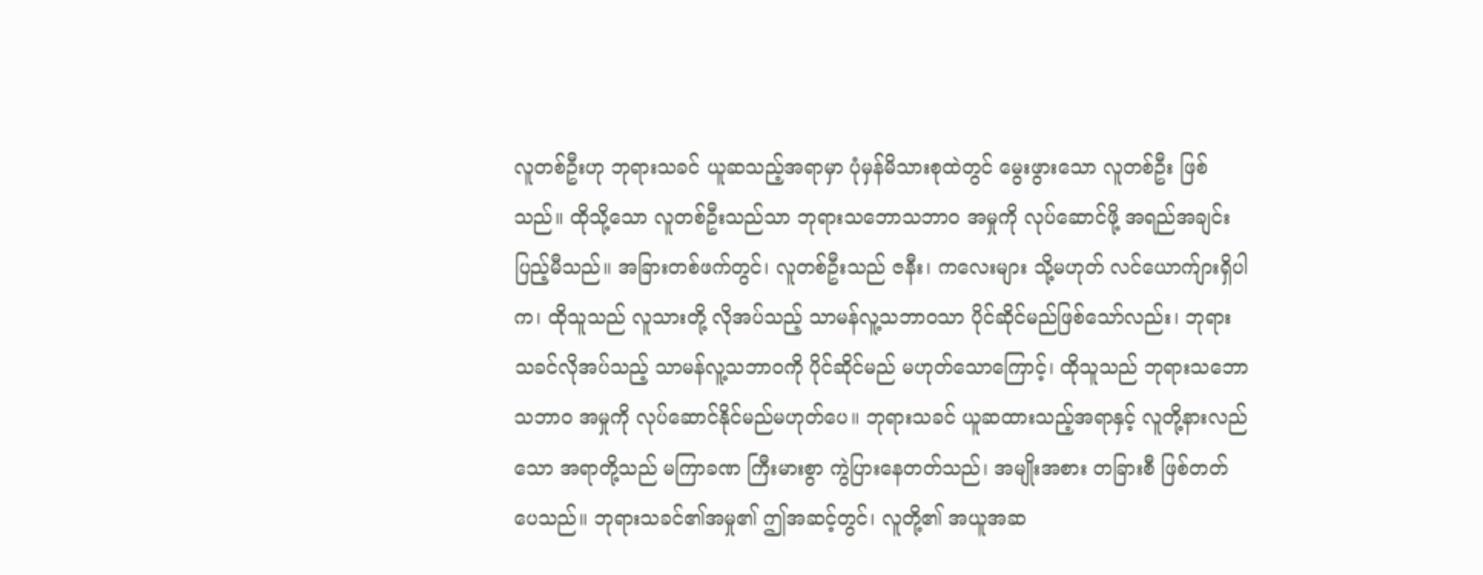လူတစ်ဦးဟု ဘုရားသခင် ယူဆသည့်အရာမှာ ပုံမှန်မိသားစုထဲတွင် မွေးဖွားသော လူတစ်ဦး ဖြစ်သည်။ ထိုသို့သော လူတစ်ဦးသည်သာ ဘုရားသဘောသဘာဝ အမှုကို လုပ်ဆောင်ဖို့ အရည်အချင်းပြည့်မီသည်။ အခြားတစ်ဖက်တွင်၊ လူတစ်ဦးသည် ဇနီး၊ ကလေးများ သို့မဟုတ် လင်ယောက်ျားရှိပါက၊ ထိုသူသည် လူသားတို့ လိုအပ်သည့် သာမန်လူ့သဘာဝသာ ပိုင်ဆိုင်မည်ဖြစ်သော်လည်း၊ ဘုရားသခင်လိုအပ်သည့် သာမန်လူ့သဘာဝကို ပိုင်ဆိုင်မည် မဟုတ်သောကြောင့်၊ ထိုသူသည် ဘုရားသဘောသဘာဝ အမှုကို လုပ်ဆောင်နိုင်မည်မဟုတ်ပေ။ ဘုရားသခင် ယူဆထားသည့်အရာနှင့် လူတို့နားလည်သော အရာတို့သည် မကြာခဏ ကြီးမားစွာ ကွဲပြားနေတတ်သည်၊ အမျိုးအစား တခြားစီ ဖြစ်တတ်ပေသည်။ ဘုရားသခင်၏အမှု၏ ဤအဆင့်တွင်၊ လူတို့၏ အယူအဆ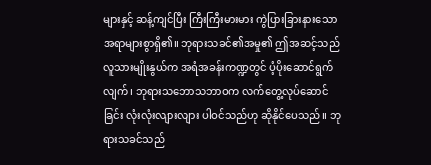များနှင့် ဆန့်ကျင်ပြီး ကြီးကြီးမားမား ကွဲပြားခြားနားသော အရာများစွာရှိ၏။ ဘုရားသခင်၏အမှု၏ ဤအဆင့်သည် လူသားမျိုးနွယ်က အရံအခန်းကဏ္ဍတွင် ပံ့ပိုးဆောင်ရွက်လျက်၊ ဘုရားသဘောသဘာဝက လက်တွေ့လုပ်ဆောင်ခြင်း လုံးလုံးလျားလျား ပါဝင်သည်ဟု ဆိုနိုင်ပေသည်။ ဘုရားသခင်သည်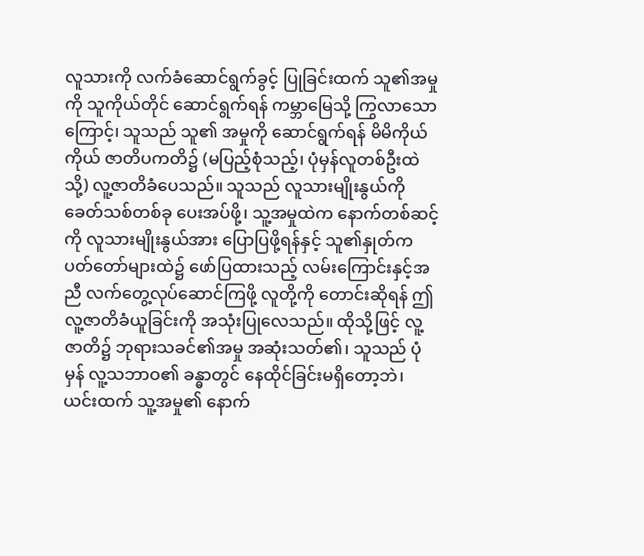လူသားကို လက်ခံဆောင်ရွက်ခွင့် ပြုခြင်းထက် သူ၏အမှုကို သူကိုယ်တိုင် ဆောင်ရွက်ရန် ကမ္ဘာမြေသို့ ကြွလာသောကြောင့်၊ သူသည် သူ၏ အမှုကို ဆောင်ရွက်ရန် မိမိကိုယ်ကိုယ် ဇာတိပကတိ၌ (မပြည့်စုံသည့်၊ ပုံမှန်လူတစ်ဦးထဲသို့) လူ့ဇာတိခံပေသည်။ သူသည် လူသားမျိုးနွယ်ကို ခေတ်သစ်တစ်ခု ပေးအပ်ဖို့၊ သူ့အမှုထဲက နောက်တစ်ဆင့်ကို လူသားမျိုးနွယ်အား ပြောပြဖို့ရန်နှင့် သူ၏နှုတ်ကပတ်တော်များထဲ၌ ဖော်ပြထားသည့် လမ်းကြောင်းနှင့်အညီ လက်တွေ့လုပ်ဆောင်ကြဖို့ လူတို့ကို တောင်းဆိုရန် ဤလူ့ဇာတိခံယူခြင်းကို အသုံးပြုလေသည်။ ထိုသို့ဖြင့် လူ့ဇာတိ၌ ဘုရားသခင်၏အမှု အဆုံးသတ်၏၊ သူသည် ပုံမှန် လူ့သဘာဝ၏ ခန္ဓာတွင် နေထိုင်ခြင်းမရှိတော့ဘဲ၊ ယင်းထက် သူ့အမှု၏ နောက်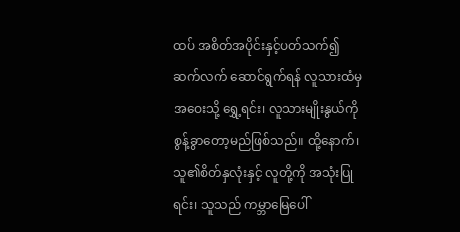ထပ် အစိတ်အပိုင်းနှင့်ပတ်သက်၍ ဆက်လက် ဆောင်ရွက်ရန် လူသားထံမှ အဝေးသို့ ရွှေ့ရင်း၊ လူသားမျိုးနွယ်ကို စွန့်ခွာတော့မည်ဖြစ်သည်။ ထို့နောက်၊ သူ၏စိတ်နှလုံးနှင့် လူတို့ကို အသုံးပြုရင်း၊ သူသည် ကမ္ဘာမြေပေါ်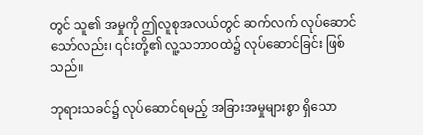တွင် သူ၏ အမှုကို ဤလူစုအလယ်တွင် ဆက်လက် လုပ်ဆောင်သော်လည်း၊ ၎င်းတို့၏ လူ့သဘာဝထဲ၌ လုပ်ဆောင်ခြင်း ဖြစ်သည်။

ဘုရားသခင်၌ လုပ်ဆောင်ရမည့် အခြားအမှုများစွာ ရှိသော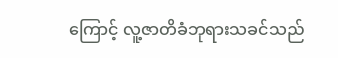ကြောင့် လူ့ဇာတိခံဘုရားသခင်သည်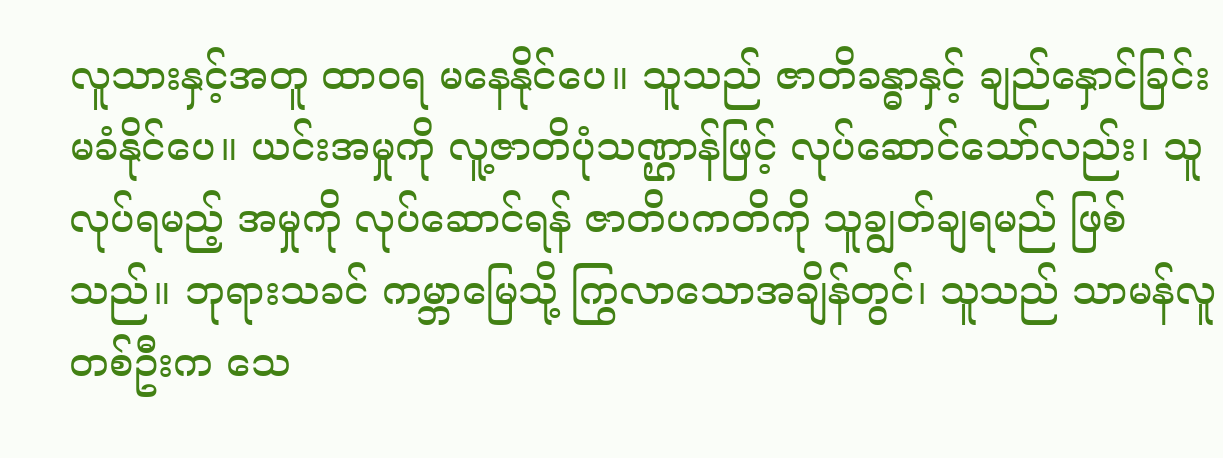လူသားနှင့်အတူ ထာဝရ မနေနိုင်ပေ။ သူသည် ဇာတိခန္ဓာနှင့် ချည်နှောင်ခြင်းမခံနိုင်ပေ။ ယင်းအမှုကို လူ့ဇာတိပုံသဏ္ဌာန်ဖြင့် လုပ်ဆောင်သော်လည်း၊ သူလုပ်ရမည့် အမှုကို လုပ်ဆောင်ရန် ဇာတိပကတိကို သူချွတ်ချရမည် ဖြစ်သည်။ ဘုရားသခင် ကမ္ဘာမြေသို့ ကြွလာသောအချိန်တွင်၊ သူသည် သာမန်လူတစ်ဦးက သေ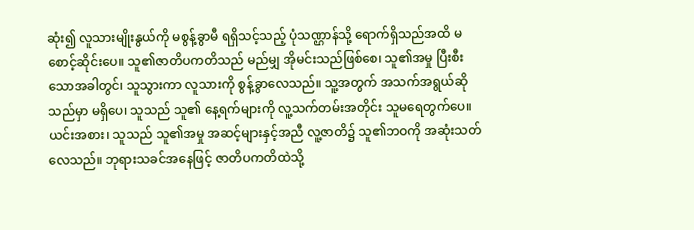ဆုံး၍ လူသားမျိုးနွယ်ကို မစွန့်ခွာမီ ရရှိသင့်သည့် ပုံသဏ္ဌာန်သို့ ရောက်ရှိသည်အထိ မစောင့်ဆိုင်းပေ။ သူ၏ဇာတိပကတိသည် မည်မျှ အိုမင်းသည်ဖြစ်စေ၊ သူ၏အမှု ပြီးစီးသောအခါတွင်၊ သူသွားကာ လူသားကို စွန့်ခွာလေသည်။ သူ့အတွက် အသက်အရွယ်ဆိုသည်မှာ မရှိပေ၊ သူသည် သူ၏ နေ့ရက်များကို လူ့သက်တမ်းအတိုင်း သူမရေတွက်ပေ။ ယင်းအစား၊ သူသည် သူ၏အမှု အဆင့်များနှင့်အညီ လူ့ဇာတိ၌ သူ၏ဘဝကို အဆုံးသတ်လေသည်။ ဘုရားသခင်အနေဖြင့် ဇာတိပကတိထဲသို့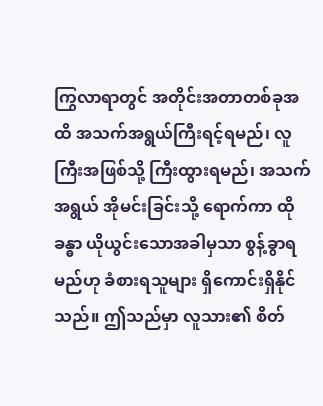ကြွလာရာတွင် အတိုင်းအတာတစ်ခုအထိ အသက်အရွယ်ကြီးရင့်ရမည်၊ လူကြီးအဖြစ်သို့ ကြီးထွားရမည်၊ အသက်အရွယ် အိုမင်းခြင်းသို့ ရောက်ကာ ထိုခန္ဓာ ယိုယွင်းသောအခါမှသာ စွန့်ခွာရမည်ဟု ခံစားရသူများ ရှိကောင်းရှိနိုင်သည်။ ဤသည်မှာ လူသား၏ စိတ်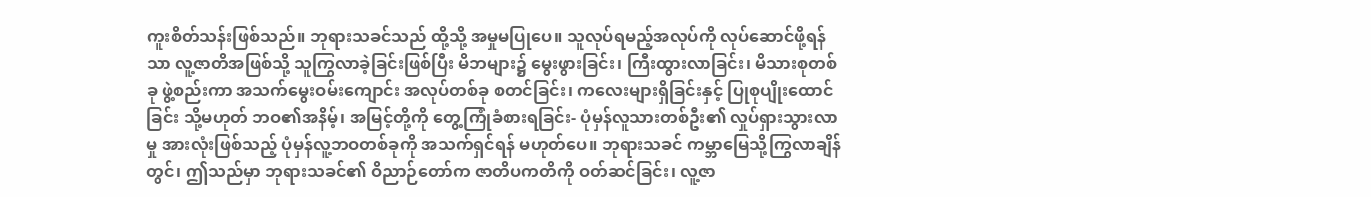ကူးစိတ်သန်းဖြစ်သည်။ ဘုရားသခင်သည် ထို့သို့ အမှုမပြုပေ။ သူလုပ်ရမည့်အလုပ်ကို လုပ်ဆောင်ဖို့ရန်သာ လူ့ဇာတိအဖြစ်သို့ သူကြွလာခဲ့ခြင်းဖြစ်ပြီး မိဘများ၌ မွေးဖွားခြင်း၊ ကြီးထွားလာခြင်း၊ မိသားစုတစ်ခု ဖွဲ့စည်းကာ အသက်မွေးဝမ်းကျောင်း အလုပ်တစ်ခု စတင်ခြင်း၊ ကလေးများရှိခြင်းနှင့် ပြုစုပျိုးထောင်ခြင်း သို့မဟုတ် ဘဝ၏အနိမ့်၊ အမြင့်တို့ကို တွေ့ကြုံခံစားရခြင်း- ပုံမှန်လူသားတစ်ဦး၏ လှုပ်ရှားသွားလာမှု အားလုံးဖြစ်သည့် ပုံမှန်လူ့ဘဝတစ်ခုကို အသက်ရှင်ရန် မဟုတ်ပေ။ ဘုရားသခင် ကမ္ဘာမြေသို့ကြွလာချိန်တွင်၊ ဤသည်မှာ ဘုရားသခင်၏ ဝိညာဉ်တော်က ဇာတိပကတိကို ဝတ်ဆင်ခြင်း၊ လူ့ဇာ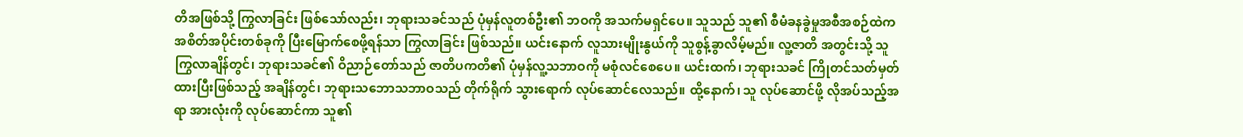တိအဖြစ်သို့ ကြွလာခြင်း ဖြစ်သော်လည်း၊ ဘုရားသခင်သည် ပုံမှန်လူတစ်ဦး၏ ဘဝကို အသက်မရှင်ပေ။ သူသည် သူ၏ စီမံခနခွဲမှုအစီအစဉ်ထဲက အစိတ်အပိုင်းတစ်ခုကို ပြီးမြောက်စေဖို့ရန်သာ ကြွလာခြင်း ဖြစ်သည်။ ယင်းနောက် လူသားမျိုးနွယ်ကို သူစွန့်ခွာလိမ့်မည်။ လူ့ဇာတိ အတွင်းသို့ သူကြွလာချိန်တွင်၊ ဘုရားသခင်၏ ဝိညာဉ်တော်သည် ဇာတိပကတိ၏ ပုံမှန်လူ့သဘာဝကို မစုံလင်စေပေ။ ယင်းထက်၊ ဘုရားသခင် ကြိုတင်သတ်မှတ်ထားပြီးဖြစ်သည့် အချိန်တွင်၊ ဘုရားသဘောသဘာဝသည် တိုက်ရိုက် သွားရောက် လုပ်ဆောင်လေသည်။ ထို့နောက်၊ သူ လုပ်ဆောင်ဖို့ လိုအပ်သည့်အရာ အားလုံးကို လုပ်ဆောင်ကာ သူ၏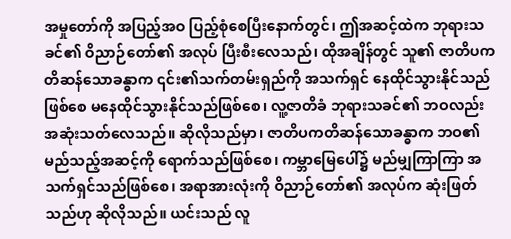အမှုတော်ကို အပြည့်အဝ ပြည့်စုံစေပြီးနောက်တွင်၊ ဤအဆင့်ထဲက ဘုရားသခင်၏ ဝိညာဉ်တော်၏ အလုပ် ပြီးစီးလေသည်၊ ထိုအချိန်တွင် သူ၏ ဇာတိပကတိဆန်သောခန္ဓာက ၎င်း၏သက်တမ်းရှည်ကို အသက်ရှင် နေထိုင်သွားနိုင်သည်ဖြစ်စေ မနေထိုင်သွားနိုင်သည်ဖြစ်စေ၊ လူ့ဇာတိခံ ဘုရားသခင်၏ ဘဝလည်း အဆုံးသတ်လေသည်။ ဆိုလိုသည်မှာ၊ ဇာတိပကတိဆန်သောခန္ဓာက ဘဝ၏ မည်သည့်အဆင့်ကို ရောက်သည်ဖြစ်စေ၊ ကမ္ဘာမြေပေါ်၌ မည်မျှကြာကြာ အသက်ရှင်သည်ဖြစ်စေ၊ အရာအားလုံးကို ဝိညာဉ်တော်၏ အလုပ်က ဆုံးဖြတ်သည်ဟု ဆိုလိုသည်။ ယင်းသည် လူ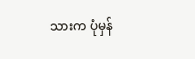သားက ပုံမှန်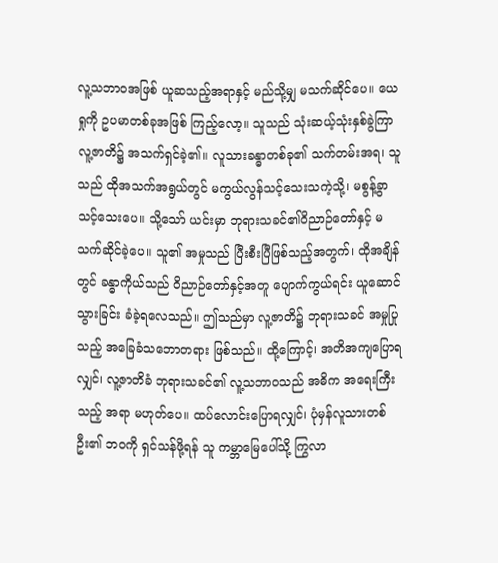လူ့သဘာဝအဖြစ် ယူဆသည့်အရာနှင့် မည်သို့မျှ မသက်ဆိုင်ပေ။ ယေရှုကို ဥပမာတစ်ခုအဖြစ် ကြည့်လော့။ သူသည် သုံးဆယ့်သုံးနှစ်ခွဲကြာ လူ့ဇာတိ၌ အသက်ရှင်ခဲ့၏။ လူသားခန္ဓာတစ်ခု၏ သက်တမ်းအရ၊ သူသည် ထိုအသက်အရွယ်တွင် မကွယ်လွန်သင့်သေးသကဲ့သို့၊ မစွန့်ခွာသင့်သေးပေ။ သို့သော် ယင်းမှာ ဘုရားသခင်၏ဝိညာဉ်တော်နှင့် မသက်ဆိုင်ခဲ့ပေ။ သူ၏ အမှုသည် ပြီးစီးပြီဖြစ်သည့်အတွက်၊ ထိုအချိန်တွင် ခန္ဓာကိုယ်သည် ဝိညာဉ်တော်နှင့်အတူ ပျောက်ကွယ်ရင်း ယူဆောင်သွားခြင်း ခံခဲ့ရလေသည်။ ဤသည်မှာ လူ့ဇာတိ၌ ဘုရားသခင် အမှုပြုသည့် အခြေခံသဘောတရား ဖြစ်သည်။ ထို့ကြောင့်၊ အတိအကျပြောရလျှင်၊ လူ့ဇာတိခံ ဘုရားသခင်၏ လူ့သဘာဝသည် အဓိက အရေးကြီးသည့် အရာ မဟုတ်ပေ။ ထပ်လောင်းပြောရလျှင်၊ ပုံမှန်လူသားတစ်ဦး၏ ဘဝကို ရှင်သန်ဖို့ရန် သူ ကမ္ဘာမြေပေါ်သို့ ကြွလာ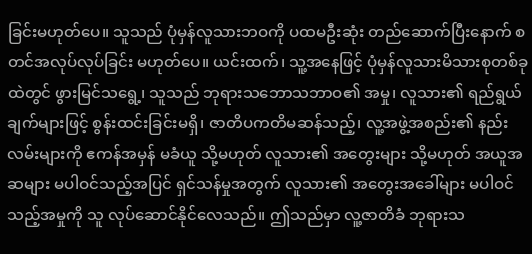ခြင်းမဟုတ်ပေ။ သူသည် ပုံမှန်လူသားဘဝကို ပထမဦးဆုံး တည်ဆောက်ပြီးနောက် စတင်အလုပ်လုပ်ခြင်း မဟုတ်ပေ။ ယင်းထက်၊ သူ့အနေဖြင့် ပုံမှန်လူသားမိသားစုတစ်ခုထဲတွင် ဖွားမြင်သရွေ့၊ သူသည် ဘုရားသဘောသဘာဝ၏ အမှု၊ လူသား၏ ရည်ရွယ်ချက်များဖြင့် စွန်းထင်းခြင်းမရှိ၊ ဇာတိပကတိမဆန်သည့်၊ လူ့အဖွဲ့အစည်း၏ နည်းလမ်းများကို ဧကန်အမှန် မခံယူ သို့မဟုတ် လူသား၏ အတွေးများ သို့မဟုတ် အယူအဆများ မပါဝင်သည့်အပြင် ရှင်သန်မှုအတွက် လူသား၏ အတွေးအခေါ်များ မပါဝင်သည့်အမှုကို သူ လုပ်ဆောင်နိုင်လေသည်။ ဤသည်မှာ လူ့ဇာတိခံ ဘုရားသ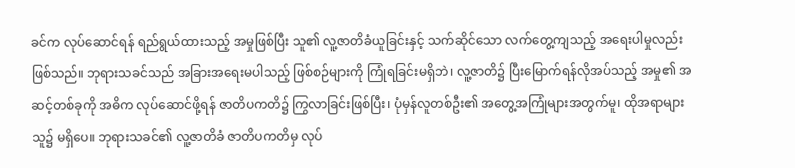ခင်က လုပ်ဆောင်ရန် ရည်ရွယ်ထားသည့် အမှုဖြစ်ပြီး သူ၏ လူ့ဇာတိခံယူခြင်းနှင့် သက်ဆိုင်သော လက်တွေ့ကျသည့် အရေးပါမှုလည်း ဖြစ်သည်။ ဘုရားသခင်သည် အခြားအရေးမပါသည့် ဖြစ်စဉ်များကို ကြုံရခြင်းမရှိဘဲ၊ လူ့ဇာတိ၌ ပြီးမြောက်ရန်လိုအပ်သည့် အမှု၏ အဆင့်တစ်ခုကို အဓိက လုပ်ဆောင်ဖို့ရန် ဇာတိပကတိ၌ ကြွလာခြင်းဖြစ်ပြီး၊ ပုံမှန်လူတစ်ဦး၏ အတွေ့အကြုံများအတွက်မူ၊ ထိုအရာများ သူ၌ မရှိပေ။ ဘုရားသခင်၏ လူ့ဇာတိခံ ဇာတိပကတိမှ လုပ်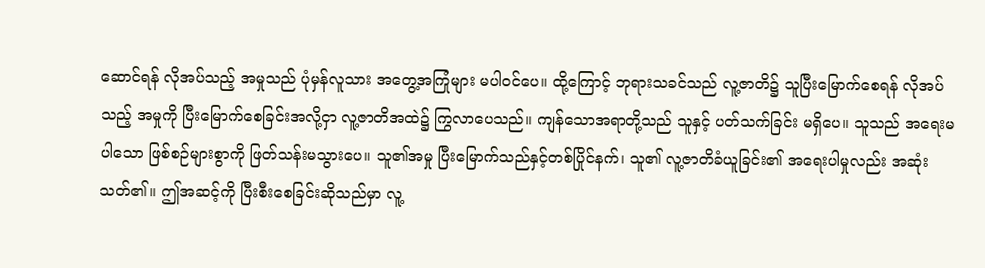ဆောင်ရန် လိုအပ်သည့် အမှုသည် ပုံမှန်လူသား အတွေ့အကြုံများ မပါဝင်ပေ။ ထို့ကြောင့် ဘုရားသခင်သည် လူ့ဇာတိ၌ သူပြီးမြောက်စေရန် လိုအပ်သည့် အမှုကို ပြီးမြောက်စေခြင်းအလို့ငှာ လူ့ဇာတိအထဲ၌ ကြွလာပေသည်။ ကျန်သောအရာတို့သည် သူနှင့် ပတ်သက်ခြင်း မရှိပေ။ သူသည် အရေးမပါသော ဖြစ်စဉ်များစွာကို ဖြတ်သန်းမသွားပေ။ သူ၏အမှု ပြီးမြောက်သည်နှင့်တစ်ပြိုင်နက်၊ သူ၏ လူ့ဇာတိခံယူခြင်း၏ အရေးပါမှုလည်း အဆုံးသတ်၏။ ဤအဆင့်ကို ပြီးစီးစေခြင်းဆိုသည်မှာ လူ့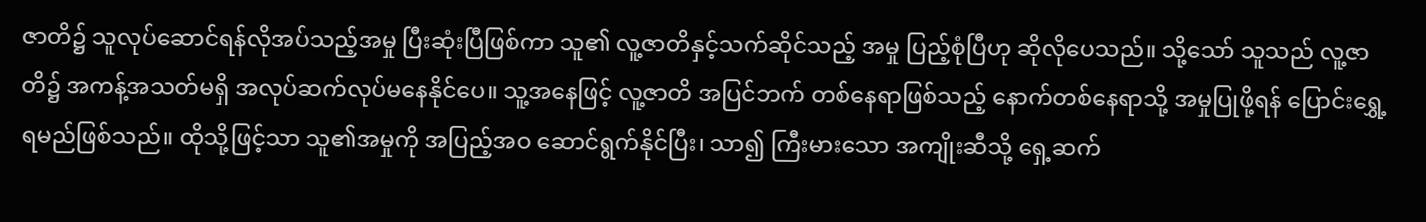ဇာတိ၌ သူလုပ်ဆောင်ရန်လိုအပ်သည့်အမှု ပြီးဆုံးပြီဖြစ်ကာ သူ၏ လူ့ဇာတိနှင့်သက်ဆိုင်သည့် အမှု ပြည့်စုံပြီဟု ဆိုလိုပေသည်။ သို့သော် သူသည် လူ့ဇာတိ၌ အကန့်အသတ်မရှိ အလုပ်ဆက်လုပ်မနေနိုင်ပေ။ သူ့အနေဖြင့် လူ့ဇာတိ အပြင်ဘက် တစ်နေရာဖြစ်သည့် နောက်တစ်နေရာသို့ အမှုပြုဖို့ရန် ပြောင်းရွှေ့ရမည်ဖြစ်သည်။ ထိုသို့ဖြင့်သာ သူ၏အမှုကို အပြည့်အဝ ဆောင်ရွက်နိုင်ပြီး၊ သာ၍ ကြီးမားသော အကျိုးဆီသို့ ရှေ့ဆက်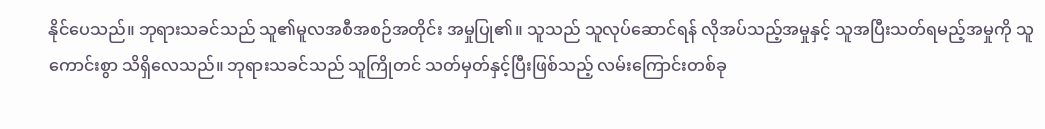နိုင်ပေသည်။ ဘုရားသခင်သည် သူ၏မူလအစီအစဉ်အတိုင်း အမှုပြု၏။ သူသည် သူလုပ်ဆောင်ရန် လိုအပ်သည့်အမှုနှင့် သူအပြီးသတ်ရမည့်အမှုကို သူ ကောင်းစွာ သိရှိလေသည်။ ဘုရားသခင်သည် သူကြိုတင် သတ်မှတ်နှင့်ပြီးဖြစ်သည့် လမ်းကြောင်းတစ်ခု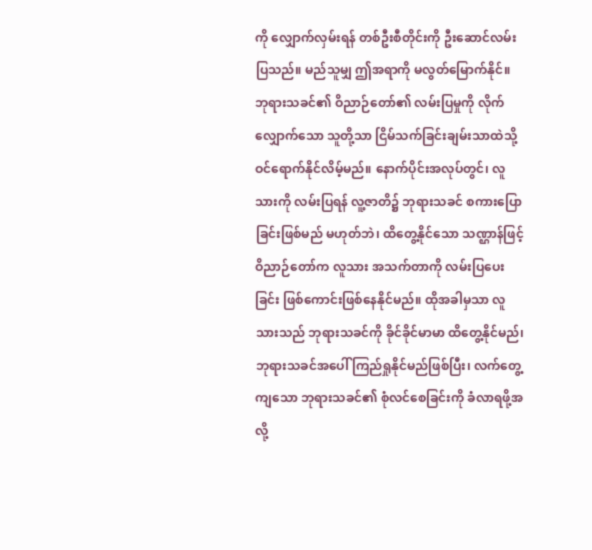ကို လျှောက်လှမ်းရန် တစ်ဦးစီတိုင်းကို ဦးဆောင်လမ်းပြသည်။ မည်သူမျှ ဤအရာကို မလွတ်မြောက်နိုင်။ ဘုရားသခင်၏ ဝိညာဉ်တော်၏ လမ်းပြမှုကို လိုက်လျှောက်သော သူတို့သာ ငြိမ်သက်ခြင်းချမ်းသာထဲသို့ ဝင်ရောက်နိုင်လိမ့်မည်။ နောက်ပိုင်းအလုပ်တွင်၊ လူသားကို လမ်းပြရန် လူ့ဇာတိ၌ ဘုရားသခင် စကားပြောခြင်းဖြစ်မည် မဟုတ်ဘဲ၊ ထိတွေ့နိုင်သော သဏ္ဌာန်ဖြင့် ဝိညာဉ်တော်က လူသား အသက်တာကို လမ်းပြပေးခြင်း ဖြစ်ကောင်းဖြစ်နေနိုင်မည်။ ထိုအခါမှသာ လူသားသည် ဘုရားသခင်ကို ခိုင်ခိုင်မာမာ ထိတွေ့နိုင်မည်၊ ဘုရားသခင်အပေါ် ကြည်ရှုနိုင်မည်ဖြစ်ပြီး၊ လက်တွေ့ကျသော ဘုရားသခင်၏ စုံလင်စေခြင်းကို ခံလာရဖို့အလို့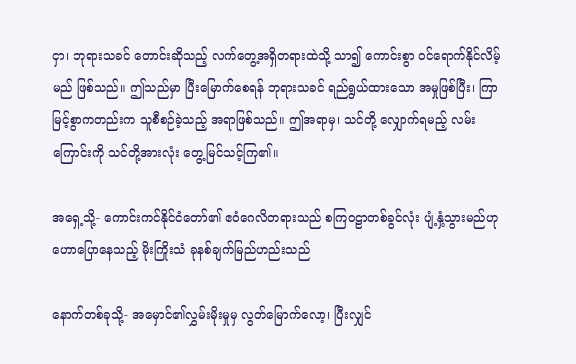ငှာ၊ ဘုရားသခင် တောင်းဆိုသည့် လက်တွေ့အရှိတရားထဲသို့ သာ၍ ကောင်းစွာ ဝင်ရောက်နိုင်လိမ့်မည် ဖြစ်သည်။ ဤသည်မှာ ပြီးမြောက်စေရန် ဘုရားသခင် ရည်ရွယ်ထားသော အမှုဖြစ်ပြီး၊ ကြာမြင့်စွာကတည်းက သူစီစဉ်ခဲ့သည့် အရာဖြစ်သည်။ ဤအရာမှ၊ သင်တို့ လျှောက်ရမည့် လမ်းကြောင်းကို သင်တို့အားလုံး တွေ့မြင်သင့်ကြ၏။

အရှေ့သို့- ကောင်းကင်နိုင်ငံတော်၏ ဧဝံဂေလိတရားသည် စကြဝဠာတစ်ခွင်လုံး ပျံ့နှံ့သွားမည်ဟု ဟောပြောနေသည့် မိုးကြိုးသံ ခုနစ်ချက်မြည်ဟည်းသည်

နောက်တစ်ခုသို့- အမှောင်၏လွှမ်းမိုးမှုမှ လွတ်မြောက်လော့၊ ပြီးလျှင်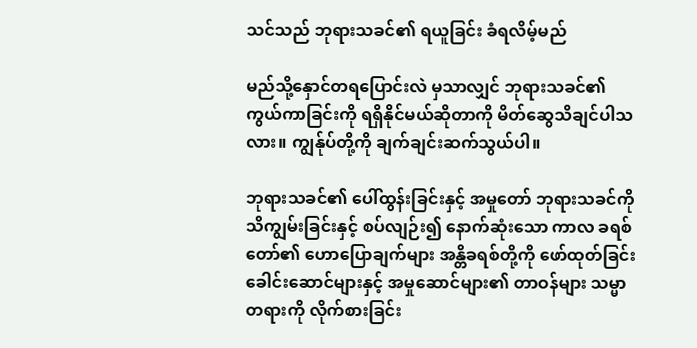သင်သည် ဘုရားသခင်၏ ရယူခြင်း ခံရလိမ့်မည်

မည်သို့နှောင်တရပြောင်းလဲ မှသာလျှင် ဘုရားသခင်၏ ကွယ်ကာခြင်းကို ရရှိနိုင်မယ်ဆိုတာကို မိတ်ဆွေသိချင်ပါသလား။ ကျွန်ုပ်တို့ကို ချက်ချင်းဆက်သွယ်ပါ။

ဘုရားသခင်၏ ပေါ်ထွန်းခြင်းနှင့် အမှုတော် ဘုရားသခင်ကို သိကျွမ်းခြင်းနှင့် စပ်လျဉ်း၍ နောက်ဆုံးသော ကာလ ခရစ်တော်၏ ဟောပြောချက်များ အန္တိခရစ်တို့ကို ဖော်ထုတ်ခြင်း ခေါင်းဆောင်များနှင့် အမှုဆောင်များ၏ တာဝန်များ သမ္မာတရားကို လိုက်စားခြင်း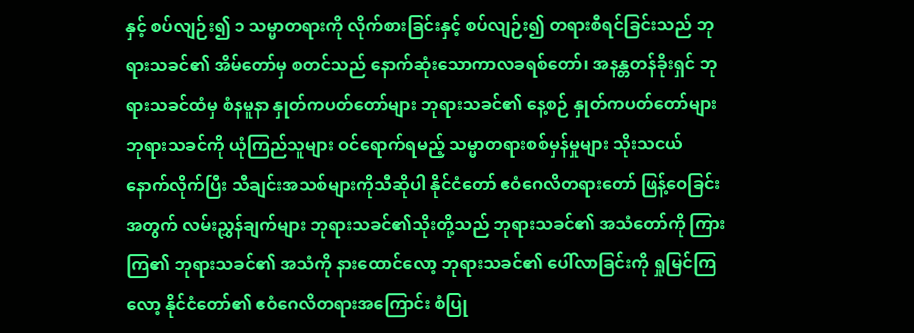နှင့် စပ်လျဉ်း၍ ၁ သမ္မာတရားကို လိုက်စားခြင်းနှင့် စပ်လျဉ်း၍ တရားစီရင်ခြင်းသည် ဘုရားသခင်၏ အိမ်တော်မှ စတင်သည် နောက်ဆုံးသောကာလခရစ်တော်၊ အနန္တတန်ခိုးရှင် ဘုရားသခင်ထံမှ စံနမူနာ နှုတ်ကပတ်တော်များ ဘုရားသခင်၏ နေ့စဉ် နှုတ်ကပတ်တော်များ ဘုရားသခင်ကို ယုံကြည်သူများ ဝင်ရောက်ရမည့် သမ္မာတရားစစ်မှန်မှုများ သိုးသငယ်နောက်လိုက်ပြီး သီချင်းအသစ်များကိုသီဆိုပါ နိုင်ငံတော် ဧဝံဂေလိတရားတော် ဖြန့်ဝေခြင်းအတွက် လမ်းညွှန်ချက်များ ဘုရားသခင်၏သိုးတို့သည် ဘုရားသခင်၏ အသံတော်ကို ကြားကြ၏ ဘုရားသခင်၏ အသံကို နားထောင်လော့ ဘုရားသခင်၏ ပေါ်လာခြင်းကို ရှုမြင်ကြလော့ နိုင်ငံတော်၏ ဧဝံဂေလိတရားအကြောင်း စံပြု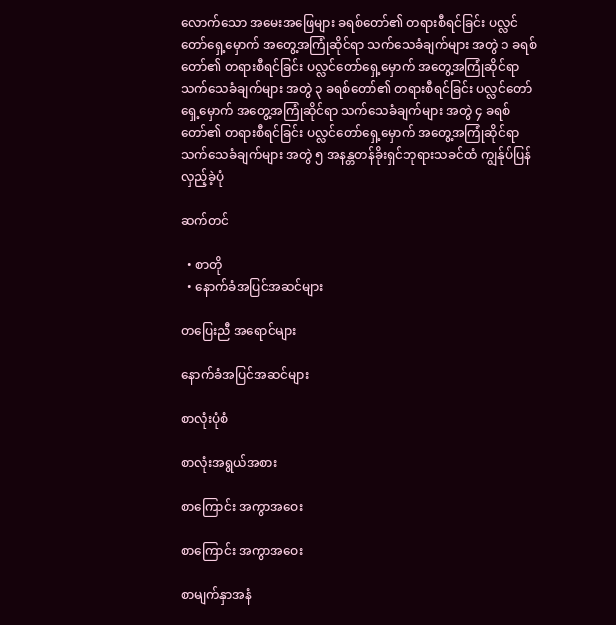လောက်သော အမေးအဖြေများ ခရစ်တော်၏ တရားစီရင်ခြင်း ပလ္လင်တော်ရှေ့မှောက် အတွေ့အကြုံဆိုင်ရာ သက်သေခံချက်များ အတွဲ ၁ ခရစ်တော်၏ တရားစီရင်ခြင်း ပလ္လင်တော်ရှေ့မှောက် အတွေ့အကြုံဆိုင်ရာ သက်သေခံချက်များ အတွဲ ၃ ခရစ်တော်၏ တရားစီရင်ခြင်း ပလ္လင်တော်ရှေ့မှောက် အတွေ့အကြုံဆိုင်ရာ သက်သေခံချက်များ အတွဲ ၄ ခရစ်တော်၏ တရားစီရင်ခြင်း ပလ္လင်တော်ရှေ့မှောက် အတွေ့အကြုံဆိုင်ရာ သက်သေခံချက်များ အတွဲ ၅ အနန္တတန်ခိုးရှင်ဘုရားသခင်ထံ ကျွန်ုပ်ပြန်လှည့်ခဲ့ပုံ

ဆက်တင်

  • စာတို
  • နောက်ခံအပြင်အဆင်များ

တပြေးညီ အရောင်များ

နောက်ခံအပြင်အဆင်များ

စာလုံးပုံစံ

စာလုံးအရွယ်အစား

စာကြောင်း အကွာအဝေး

စာကြောင်း အကွာအဝေး

စာမျက်နှာအနံ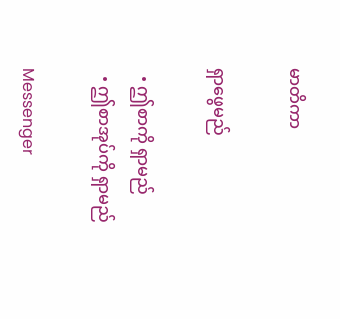မာတိကာ

ရှာဖွေမည်

  • ဤစာကို ရှာမည်
  • ဤစာအုပ်ကို ရှာမည်

Messenger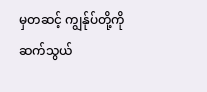မှတဆင့် ကျွန်ုပ်တို့ကို ဆက်သွယ်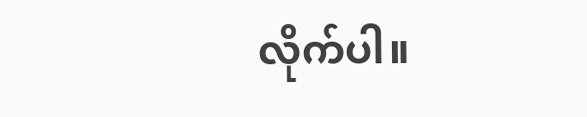လိုက်ပါ။